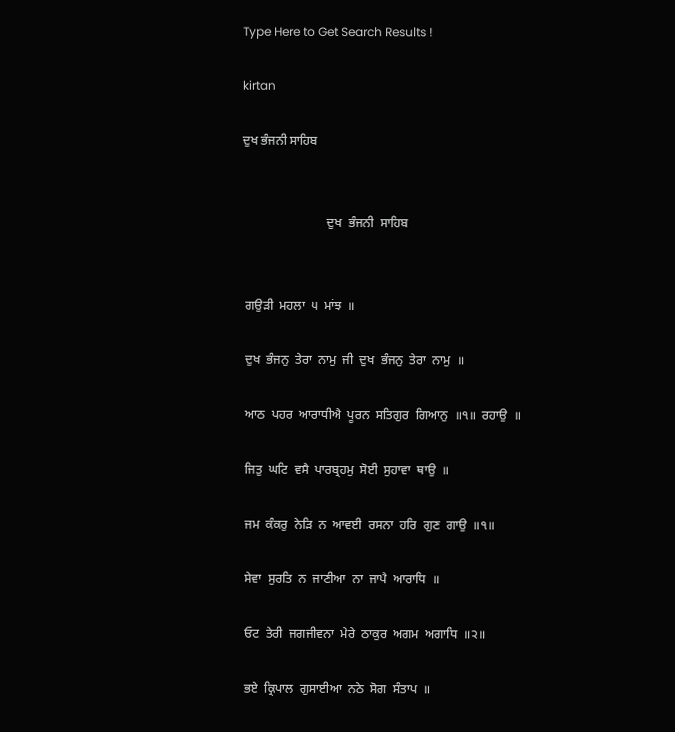Type Here to Get Search Results !

kirtan

ਦੁਖ ਭੰਜਨੀ ਸਾਹਿਬ


                           ਦੁਖ  ਭੰਜਨੀ  ਸਾਹਿਬ


 ਗਉੜੀ  ਮਹਲਾ  ੫  ਮਾਂਝ  ॥

 ਦੁਖ  ਭੰਜਨੁ  ਤੇਰਾ  ਨਾਮੁ  ਜੀ  ਦੁਖ  ਭੰਜਨੁ  ਤੇਰਾ  ਨਾਮੁ  ॥

 ਆਠ  ਪਹਰ  ਆਰਾਧੀਐ  ਪੂਰਨ  ਸਤਿਗੁਰ  ਗਿਆਨੁ  ॥੧॥  ਰਹਾਉ  ॥

 ਜਿਤੁ  ਘਟਿ  ਵਸੈ  ਪਾਰਬ੍ਰਹਮੁ  ਸੋਈ  ਸੁਹਾਵਾ  ਥਾਉ  ॥

 ਜਮ  ਕੰਕਰੁ  ਨੇੜਿ  ਨ  ਆਵਈ  ਰਸਨਾ  ਹਰਿ  ਗੁਣ  ਗਾਉ  ॥੧॥

 ਸੇਵਾ  ਸੁਰਤਿ  ਨ  ਜਾਣੀਆ  ਨਾ  ਜਾਪੈ  ਆਰਾਧਿ  ॥

 ਓਟ  ਤੇਰੀ  ਜਗਜੀਵਨਾ  ਮੇਰੇ  ਠਾਕੁਰ  ਅਗਮ  ਅਗਾਧਿ  ॥੨॥

 ਭਏ  ਕ੍ਰਿਪਾਲ  ਗੁਸਾਈਆ  ਨਠੇ  ਸੋਗ  ਸੰਤਾਪ  ॥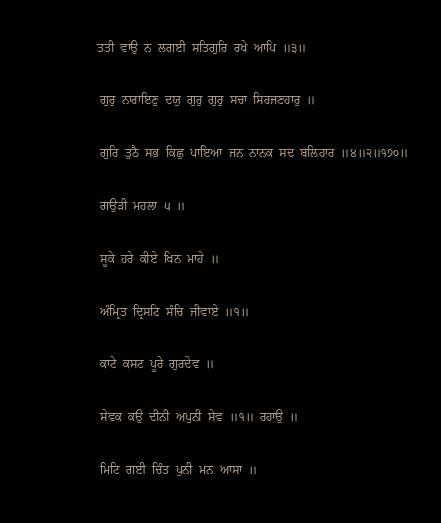ਤਤੀ  ਵਾਉ  ਨ  ਲਗਈ  ਸਤਿਗੁਰਿ  ਰਖੇ  ਆਪਿ  ॥੩॥

 ਗੁਰੁ  ਨਾਰਾਇਣੁ  ਦਯੁ  ਗੁਰੁ  ਗੁਰੁ  ਸਚਾ  ਸਿਰਜਣਹਾਰੁ  ॥

 ਗੁਰਿ  ਤੁਠੈ  ਸਭ  ਕਿਛੁ  ਪਾਇਆ  ਜਨ  ਨਾਨਕ  ਸਦ  ਬਲਿਹਾਰ  ॥੪॥੨॥੧੭੦॥

 ਗਉੜੀ  ਮਹਲਾ  ੫  ॥

 ਸੂਕੇ  ਹਰੇ  ਕੀਏ  ਖਿਨ  ਮਾਹੇ  ॥

 ਅੰਮ੍ਰਿਤ  ਦ੍ਰਿਸਟਿ  ਸੰਚਿ  ਜੀਵਾਏ  ॥੧॥

 ਕਾਟੇ  ਕਸਟ  ਪੂਰੇ  ਗੁਰਦੇਵ  ॥

 ਸੇਵਕ  ਕਉ  ਦੀਨੀ  ਅਪੁਨੀ  ਸੇਵ  ॥੧॥  ਰਹਾਉ  ॥

 ਮਿਟਿ  ਗਈ  ਚਿੰਤ  ਪੁਨੀ  ਮਨ  ਆਸਾ  ॥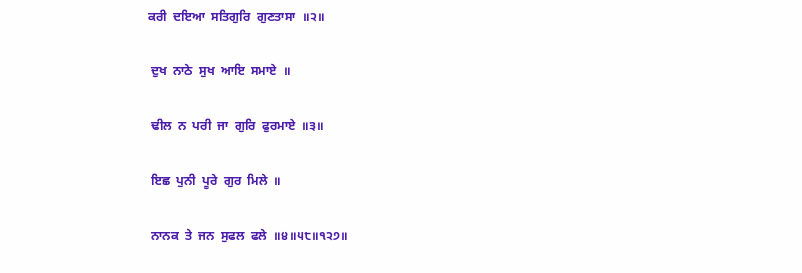ਕਰੀ  ਦਇਆ  ਸਤਿਗੁਰਿ  ਗੁਣਤਾਸਾ  ॥੨॥

 ਦੁਖ  ਨਾਠੇ  ਸੁਖ  ਆਇ  ਸਮਾਏ  ॥

 ਢੀਲ  ਨ  ਪਰੀ  ਜਾ  ਗੁਰਿ  ਫੁਰਮਾਏ  ॥੩॥

 ਇਛ  ਪੁਨੀ  ਪੂਰੇ  ਗੁਰ  ਮਿਲੇ  ॥

 ਨਾਨਕ  ਤੇ  ਜਨ  ਸੁਫਲ  ਫਲੇ  ॥੪॥੫੮॥੧੨੭॥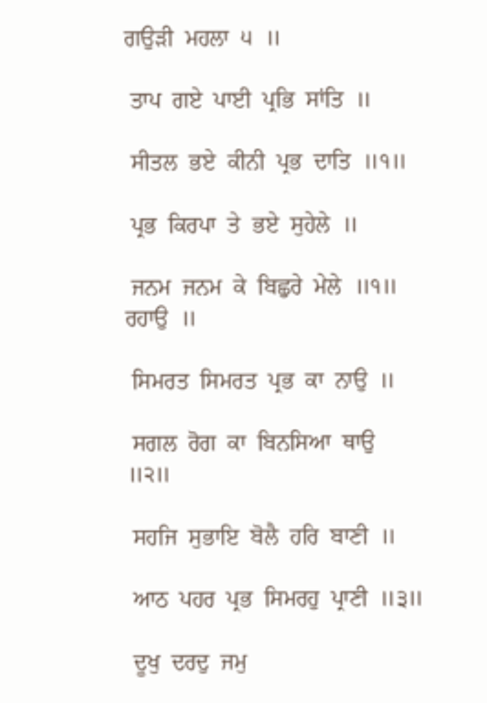ਗਉੜੀ  ਮਹਲਾ  ੫  ॥

 ਤਾਪ  ਗਏ  ਪਾਈ  ਪ੍ਰਭਿ  ਸਾਂਤਿ  ॥

 ਸੀਤਲ  ਭਏ  ਕੀਨੀ  ਪ੍ਰਭ  ਦਾਤਿ  ॥੧॥

 ਪ੍ਰਭ  ਕਿਰਪਾ  ਤੇ  ਭਏ  ਸੁਹੇਲੇ  ॥

 ਜਨਮ  ਜਨਮ  ਕੇ  ਬਿਛੁਰੇ  ਮੇਲੇ  ॥੧॥  ਰਹਾਉ  ॥

 ਸਿਮਰਤ  ਸਿਮਰਤ  ਪ੍ਰਭ  ਕਾ  ਨਾਉ  ॥

 ਸਗਲ  ਰੋਗ  ਕਾ  ਬਿਨਸਿਆ  ਥਾਉ  ॥੨॥

 ਸਹਜਿ  ਸੁਭਾਇ  ਬੋਲੈ  ਹਰਿ  ਬਾਣੀ  ॥

 ਆਠ  ਪਹਰ  ਪ੍ਰਭ  ਸਿਮਰਹੁ  ਪ੍ਰਾਣੀ  ॥੩॥

 ਦੂਖੁ  ਦਰਦੁ  ਜਮੁ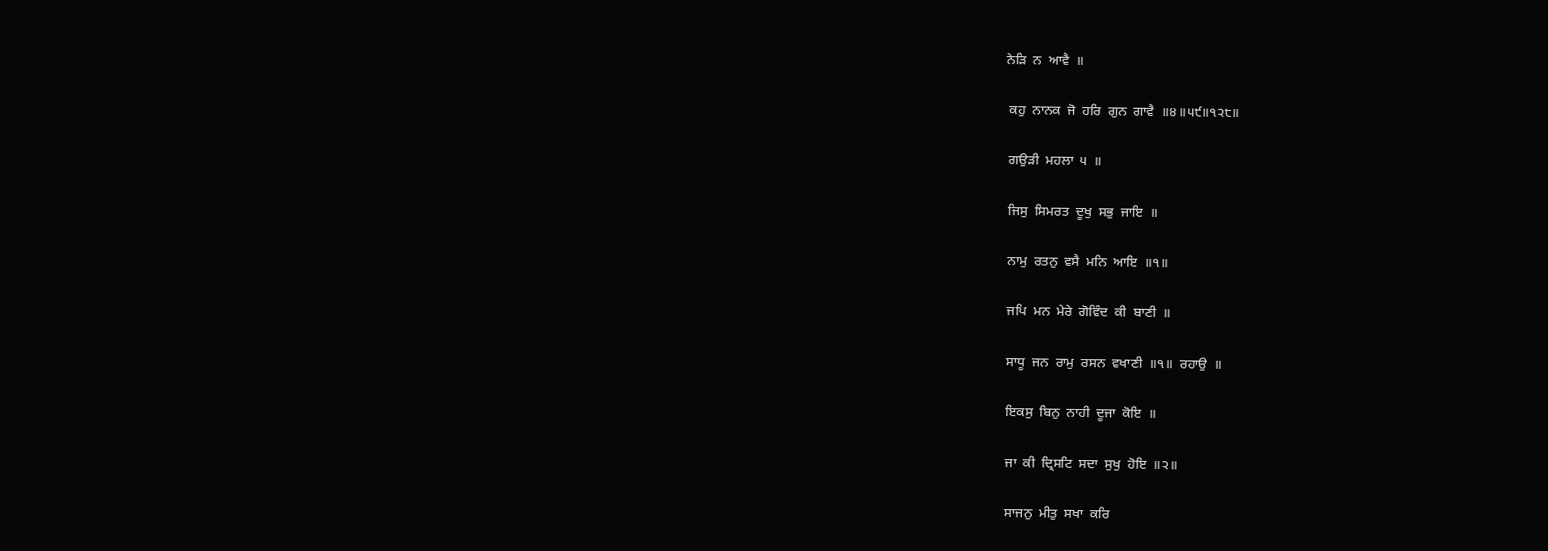ਨੇੜਿ  ਨ  ਆਵੈ  ॥

 ਕਹੁ  ਨਾਨਕ  ਜੋ  ਹਰਿ  ਗੁਨ  ਗਾਵੈ  ॥੪॥੫੯॥੧੨੮॥

 ਗਉੜੀ  ਮਹਲਾ  ੫  ॥

 ਜਿਸੁ  ਸਿਮਰਤ  ਦੂਖੁ  ਸਭੁ  ਜਾਇ  ॥

 ਨਾਮੁ  ਰਤਨੁ  ਵਸੈ  ਮਨਿ  ਆਇ  ॥੧॥

 ਜਪਿ  ਮਨ  ਮੇਰੇ  ਗੋਵਿੰਦ  ਕੀ  ਬਾਣੀ  ॥

 ਸਾਧੂ  ਜਨ  ਰਾਮੁ  ਰਸਨ  ਵਖਾਣੀ  ॥੧॥  ਰਹਾਉ  ॥

 ਇਕਸੁ  ਬਿਨੁ  ਨਾਹੀ  ਦੂਜਾ  ਕੋਇ  ॥

 ਜਾ  ਕੀ  ਦ੍ਰਿਸਟਿ  ਸਦਾ  ਸੁਖੁ  ਹੋਇ  ॥੨॥

 ਸਾਜਨੁ  ਮੀਤੁ  ਸਖਾ  ਕਰਿ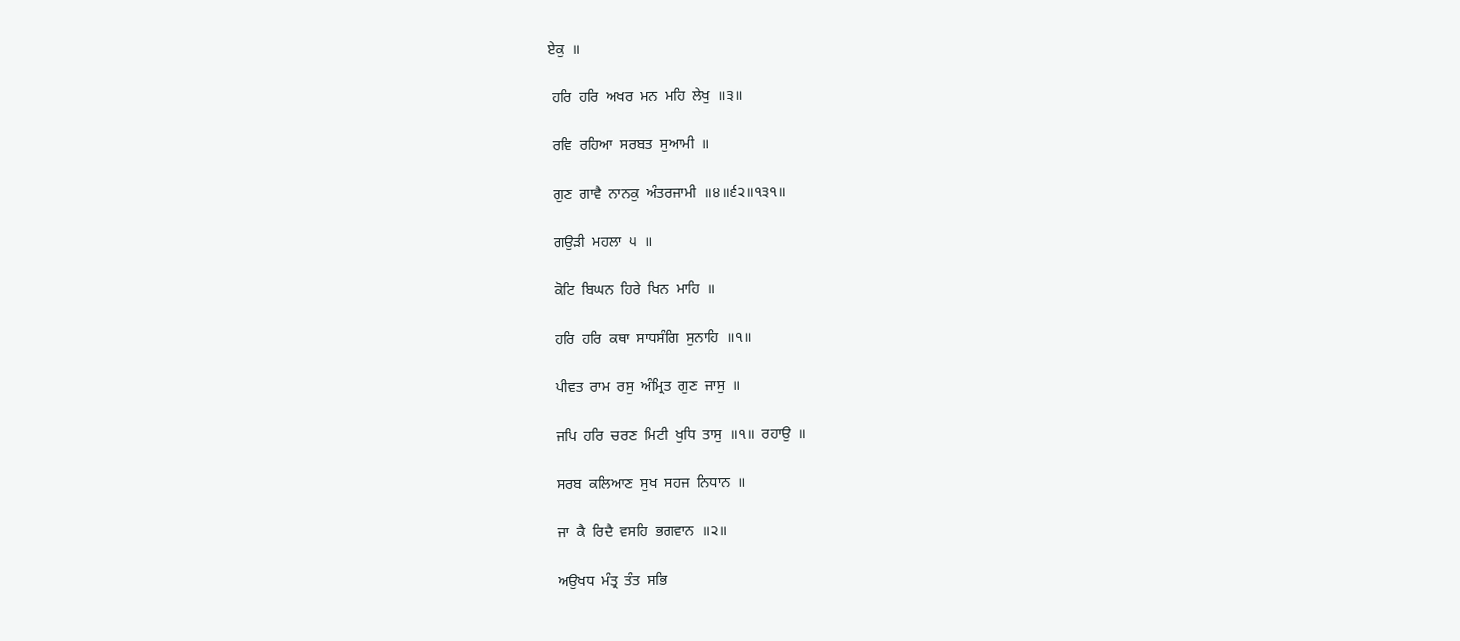ਏਕੁ  ॥

 ਹਰਿ  ਹਰਿ  ਅਖਰ  ਮਨ  ਮਹਿ  ਲੇਖੁ  ॥੩॥

 ਰਵਿ  ਰਹਿਆ  ਸਰਬਤ  ਸੁਆਮੀ  ॥

 ਗੁਣ  ਗਾਵੈ  ਨਾਨਕੁ  ਅੰਤਰਜਾਮੀ  ॥੪॥੬੨॥੧੩੧॥

 ਗਉੜੀ  ਮਹਲਾ  ੫  ॥

 ਕੋਟਿ  ਬਿਘਨ  ਹਿਰੇ  ਖਿਨ  ਮਾਹਿ  ॥

 ਹਰਿ  ਹਰਿ  ਕਥਾ  ਸਾਧਸੰਗਿ  ਸੁਨਾਹਿ  ॥੧॥

 ਪੀਵਤ  ਰਾਮ  ਰਸੁ  ਅੰਮ੍ਰਿਤ  ਗੁਣ  ਜਾਸੁ  ॥

 ਜਪਿ  ਹਰਿ  ਚਰਣ  ਮਿਟੀ  ਖੁਧਿ  ਤਾਸੁ  ॥੧॥  ਰਹਾਉ  ॥

 ਸਰਬ  ਕਲਿਆਣ  ਸੁਖ  ਸਹਜ  ਨਿਧਾਨ  ॥

 ਜਾ  ਕੈ  ਰਿਦੈ  ਵਸਹਿ  ਭਗਵਾਨ  ॥੨॥

 ਅਉਖਧ  ਮੰਤ੍ਰ  ਤੰਤ  ਸਭਿ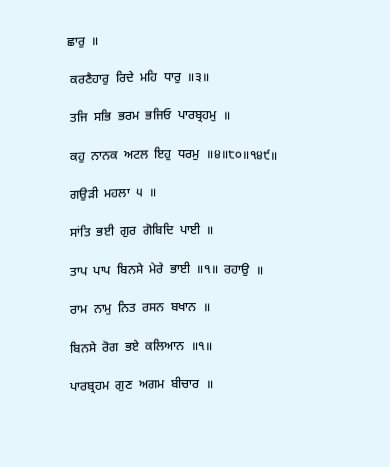ਛਾਰੁ  ॥

 ਕਰਣੈਹਾਰੁ  ਰਿਦੇ  ਮਹਿ  ਧਾਰੁ  ॥੩॥

 ਤਜਿ  ਸਭਿ  ਭਰਮ  ਭਜਿਓ  ਪਾਰਬ੍ਰਹਮੁ  ॥

 ਕਹੁ  ਨਾਨਕ  ਅਟਲ  ਇਹੁ  ਧਰਮੁ  ॥੪॥੮੦॥੧੪੯॥

 ਗਉੜੀ  ਮਹਲਾ  ੫  ॥

 ਸਾਂਤਿ  ਭਈ  ਗੁਰ  ਗੋਬਿਦਿ  ਪਾਈ  ॥

 ਤਾਪ  ਪਾਪ  ਬਿਨਸੇ  ਮੇਰੇ  ਭਾਈ  ॥੧॥  ਰਹਾਉ  ॥

 ਰਾਮ  ਨਾਮੁ  ਨਿਤ  ਰਸਨ  ਬਖਾਨ  ॥

 ਬਿਨਸੇ  ਰੋਗ  ਭਏ  ਕਲਿਆਨ  ॥੧॥

 ਪਾਰਬ੍ਰਹਮ  ਗੁਣ  ਅਗਮ  ਬੀਚਾਰ  ॥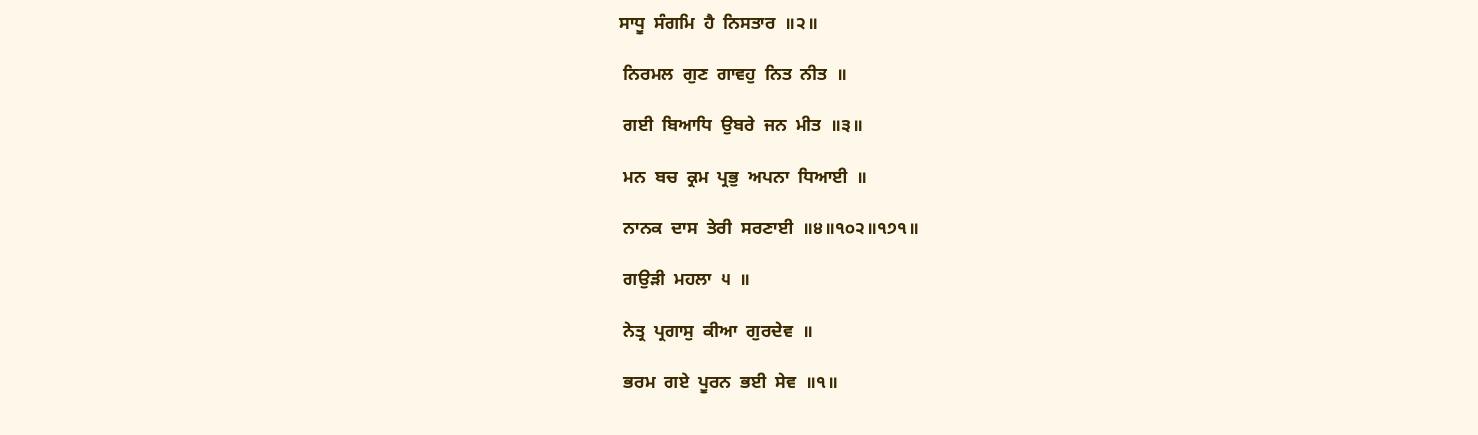ਸਾਧੂ  ਸੰਗਮਿ  ਹੈ  ਨਿਸਤਾਰ  ॥੨॥

 ਨਿਰਮਲ  ਗੁਣ  ਗਾਵਹੁ  ਨਿਤ  ਨੀਤ  ॥

 ਗਈ  ਬਿਆਧਿ  ਉਬਰੇ  ਜਨ  ਮੀਤ  ॥੩॥

 ਮਨ  ਬਚ  ਕ੍ਰਮ  ਪ੍ਰਭੁ  ਅਪਨਾ  ਧਿਆਈ  ॥

 ਨਾਨਕ  ਦਾਸ  ਤੇਰੀ  ਸਰਣਾਈ  ॥੪॥੧੦੨॥੧੭੧॥

 ਗਉੜੀ  ਮਹਲਾ  ੫  ॥

 ਨੇਤ੍ਰ  ਪ੍ਰਗਾਸੁ  ਕੀਆ  ਗੁਰਦੇਵ  ॥

 ਭਰਮ  ਗਏ  ਪੂਰਨ  ਭਈ  ਸੇਵ  ॥੧॥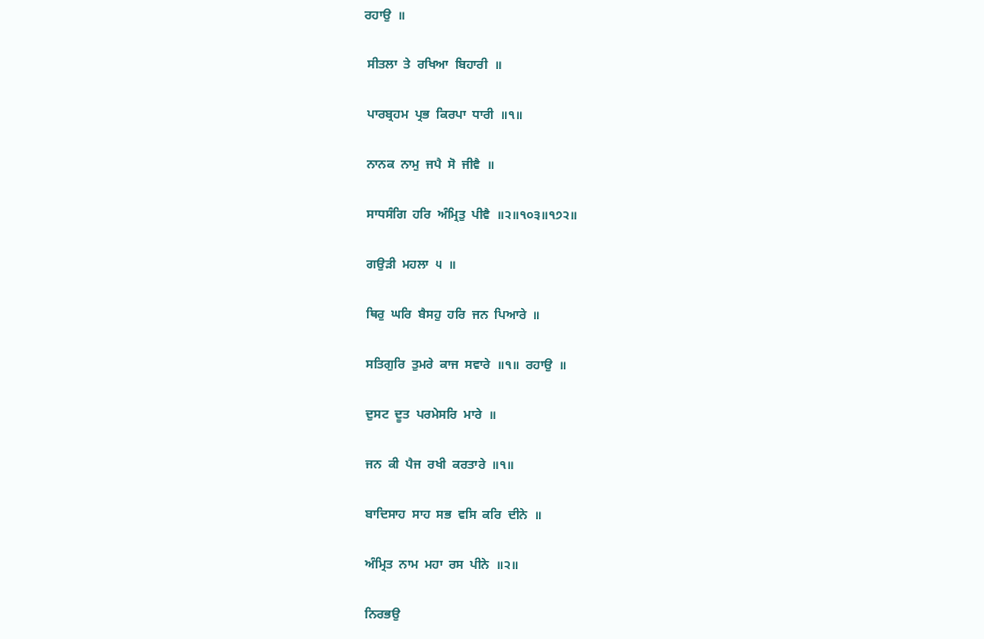ਰਹਾਉ  ॥

 ਸੀਤਲਾ  ਤੇ  ਰਖਿਆ  ਬਿਹਾਰੀ  ॥

 ਪਾਰਬ੍ਰਹਮ  ਪ੍ਰਭ  ਕਿਰਪਾ  ਧਾਰੀ  ॥੧॥

 ਨਾਨਕ  ਨਾਮੁ  ਜਪੈ  ਸੋ  ਜੀਵੈ  ॥

 ਸਾਧਸੰਗਿ  ਹਰਿ  ਅੰਮ੍ਰਿਤੁ  ਪੀਵੈ  ॥੨॥੧੦੩॥੧੭੨॥

 ਗਉੜੀ  ਮਹਲਾ  ੫  ॥

 ਥਿਰੁ  ਘਰਿ  ਬੈਸਹੁ  ਹਰਿ  ਜਨ  ਪਿਆਰੇ  ॥

 ਸਤਿਗੁਰਿ  ਤੁਮਰੇ  ਕਾਜ  ਸਵਾਰੇ  ॥੧॥  ਰਹਾਉ  ॥

 ਦੁਸਟ  ਦੂਤ  ਪਰਮੇਸਰਿ  ਮਾਰੇ  ॥

 ਜਨ  ਕੀ  ਪੈਜ  ਰਖੀ  ਕਰਤਾਰੇ  ॥੧॥

 ਬਾਦਿਸਾਹ  ਸਾਹ  ਸਭ  ਵਸਿ  ਕਰਿ  ਦੀਨੇ  ॥

 ਅੰਮ੍ਰਿਤ  ਨਾਮ  ਮਹਾ  ਰਸ  ਪੀਨੇ  ॥੨॥

 ਨਿਰਭਉ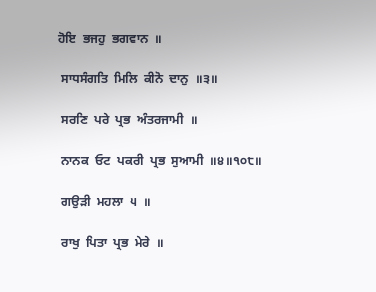ਹੋਇ  ਭਜਹੁ  ਭਗਵਾਨ  ॥

 ਸਾਧਸੰਗਤਿ  ਮਿਲਿ  ਕੀਨੋ  ਦਾਨੁ  ॥੩॥

 ਸਰਣਿ  ਪਰੇ  ਪ੍ਰਭ  ਅੰਤਰਜਾਮੀ  ॥

 ਨਾਨਕ  ਓਟ  ਪਕਰੀ  ਪ੍ਰਭ  ਸੁਆਮੀ  ॥੪॥੧੦੮॥

 ਗਉੜੀ  ਮਹਲਾ  ੫  ॥

 ਰਾਖੁ  ਪਿਤਾ  ਪ੍ਰਭ  ਮੇਰੇ  ॥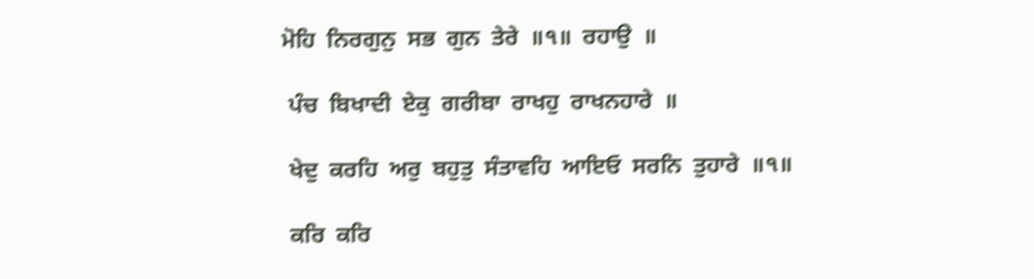ਮੋਹਿ  ਨਿਰਗੁਨੁ  ਸਭ  ਗੁਨ  ਤੇਰੇ  ॥੧॥  ਰਹਾਉ  ॥

 ਪੰਚ  ਬਿਖਾਦੀ  ਏਕੁ  ਗਰੀਬਾ  ਰਾਖਹੁ  ਰਾਖਨਹਾਰੇ  ॥

 ਖੇਦੁ  ਕਰਹਿ  ਅਰੁ  ਬਹੁਤੁ  ਸੰਤਾਵਹਿ  ਆਇਓ  ਸਰਨਿ  ਤੁਹਾਰੇ  ॥੧॥

 ਕਰਿ  ਕਰਿ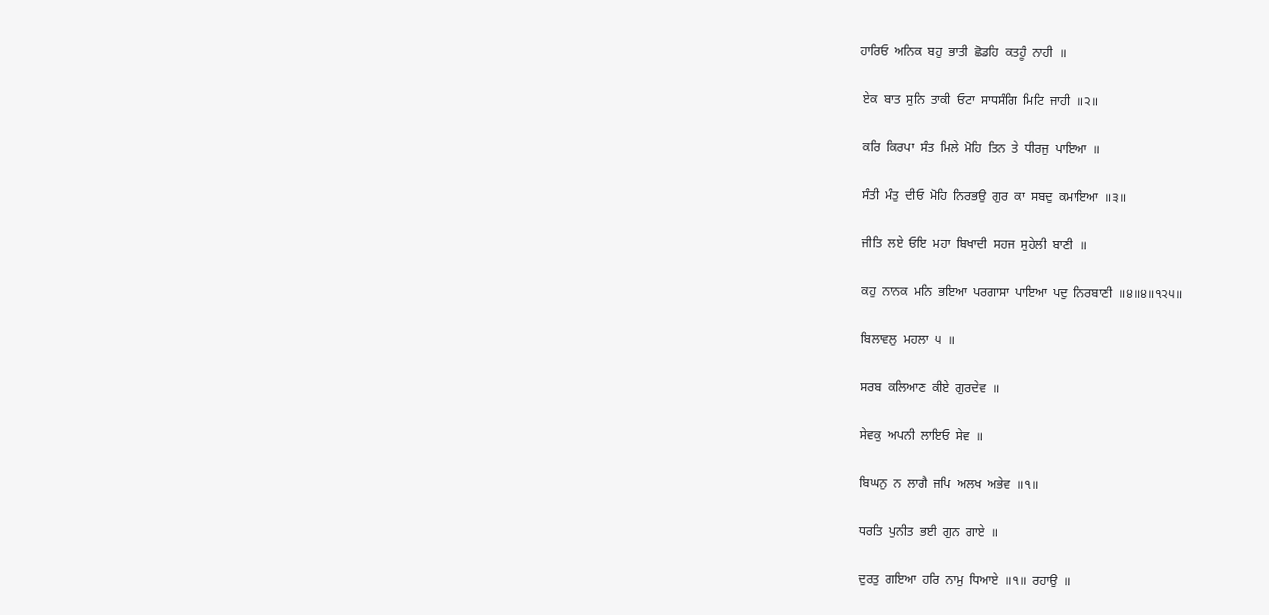ਹਾਰਿਓ  ਅਨਿਕ  ਬਹੁ  ਭਾਤੀ  ਛੋਡਹਿ  ਕਤਹੂੰ  ਨਾਹੀ  ॥

 ਏਕ  ਬਾਤ  ਸੁਨਿ  ਤਾਕੀ  ਓਟਾ  ਸਾਧਸੰਗਿ  ਮਿਟਿ  ਜਾਹੀ  ॥੨॥

 ਕਰਿ  ਕਿਰਪਾ  ਸੰਤ  ਮਿਲੇ  ਮੋਹਿ  ਤਿਨ  ਤੇ  ਧੀਰਜੁ  ਪਾਇਆ  ॥

 ਸੰਤੀ  ਮੰਤੁ  ਦੀਓ  ਮੋਹਿ  ਨਿਰਭਉ  ਗੁਰ  ਕਾ  ਸਬਦੁ  ਕਮਾਇਆ  ॥੩॥

 ਜੀਤਿ  ਲਏ  ਓਇ  ਮਹਾ  ਬਿਖਾਦੀ  ਸਹਜ  ਸੁਹੇਲੀ  ਬਾਣੀ  ॥

 ਕਹੁ  ਨਾਨਕ  ਮਨਿ  ਭਇਆ  ਪਰਗਾਸਾ  ਪਾਇਆ  ਪਦੁ  ਨਿਰਬਾਣੀ  ॥੪॥੪॥੧੨੫॥

 ਬਿਲਾਵਲੁ  ਮਹਲਾ  ੫  ॥

 ਸਰਬ  ਕਲਿਆਣ  ਕੀਏ  ਗੁਰਦੇਵ  ॥

 ਸੇਵਕੁ  ਅਪਨੀ  ਲਾਇਓ  ਸੇਵ  ॥

 ਬਿਘਨੁ  ਨ  ਲਾਗੈ  ਜਪਿ  ਅਲਖ  ਅਭੇਵ  ॥੧॥

 ਧਰਤਿ  ਪੁਨੀਤ  ਭਈ  ਗੁਨ  ਗਾਏ  ॥

 ਦੁਰਤੁ  ਗਇਆ  ਹਰਿ  ਨਾਮੁ  ਧਿਆਏ  ॥੧॥  ਰਹਾਉ  ॥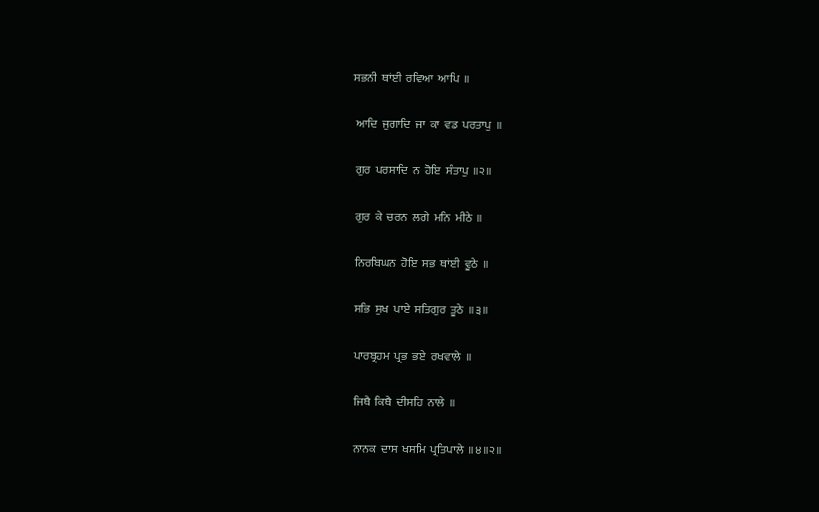ਸਭਨੀ  ਥਾਂਈ  ਰਵਿਆ  ਆਪਿ  ॥

 ਆਦਿ  ਜੁਗਾਦਿ  ਜਾ  ਕਾ  ਵਡ  ਪਰਤਾਪੁ  ॥

 ਗੁਰ  ਪਰਸਾਦਿ  ਨ  ਹੋਇ  ਸੰਤਾਪੁ  ॥੨॥

 ਗੁਰ  ਕੇ  ਚਰਨ  ਲਗੇ  ਮਨਿ  ਮੀਠੇ  ॥

 ਨਿਰਬਿਘਨ  ਹੋਇ  ਸਭ  ਥਾਂਈ  ਵੂਠੇ  ॥

 ਸਭਿ  ਸੁਖ  ਪਾਏ  ਸਤਿਗੁਰ  ਤੂਠੇ  ॥੩॥

 ਪਾਰਬ੍ਰਹਮ  ਪ੍ਰਭ  ਭਏ  ਰਖਵਾਲੇ  ॥

 ਜਿਥੈ  ਕਿਥੈ  ਦੀਸਹਿ  ਨਾਲੇ  ॥

 ਨਾਨਕ  ਦਾਸ  ਖਸਮਿ  ਪ੍ਰਤਿਪਾਲੇ  ॥੪॥੨॥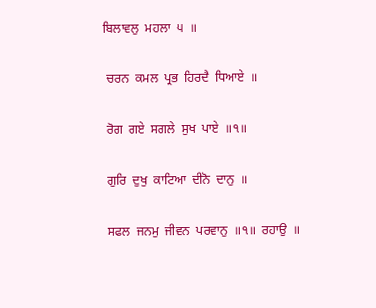ਬਿਲਾਵਲੁ  ਮਹਲਾ  ੫  ॥

 ਚਰਨ  ਕਮਲ  ਪ੍ਰਭ  ਹਿਰਦੈ  ਧਿਆਏ  ॥

 ਰੋਗ  ਗਏ  ਸਗਲੇ  ਸੁਖ  ਪਾਏ  ॥੧॥

 ਗੁਰਿ  ਦੁਖੁ  ਕਾਟਿਆ  ਦੀਨੋ  ਦਾਨੁ  ॥

 ਸਫਲ  ਜਨਮੁ  ਜੀਵਨ  ਪਰਵਾਨੁ  ॥੧॥  ਰਹਾਉ  ॥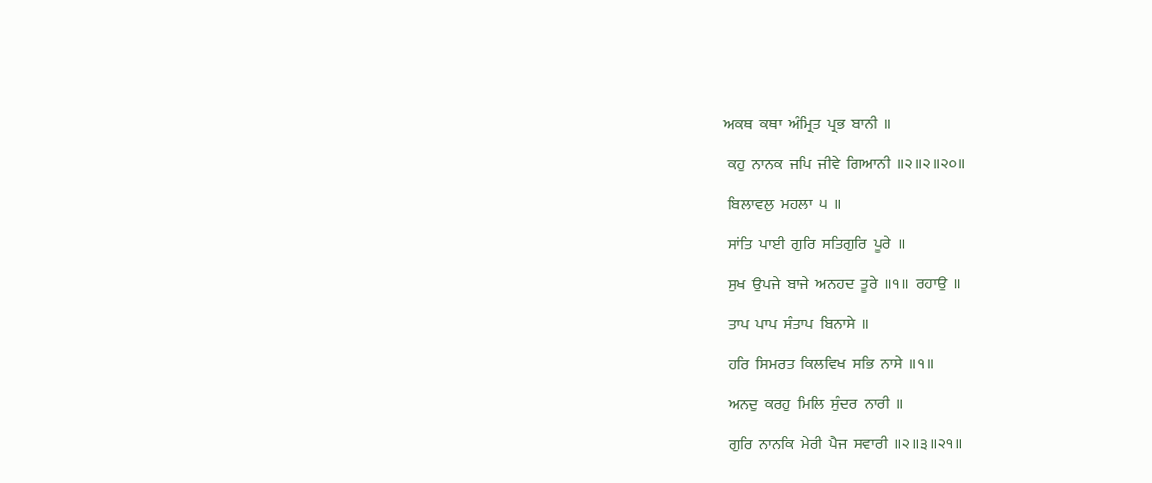ਅਕਥ  ਕਥਾ  ਅੰਮ੍ਰਿਤ  ਪ੍ਰਭ  ਬਾਨੀ  ॥

 ਕਹੁ  ਨਾਨਕ  ਜਪਿ  ਜੀਵੇ  ਗਿਆਨੀ  ॥੨॥੨॥੨੦॥

 ਬਿਲਾਵਲੁ  ਮਹਲਾ  ੫  ॥

 ਸਾਂਤਿ  ਪਾਈ  ਗੁਰਿ  ਸਤਿਗੁਰਿ  ਪੂਰੇ  ॥

 ਸੁਖ  ਉਪਜੇ  ਬਾਜੇ  ਅਨਹਦ  ਤੂਰੇ  ॥੧॥  ਰਹਾਉ  ॥

 ਤਾਪ  ਪਾਪ  ਸੰਤਾਪ  ਬਿਨਾਸੇ  ॥

 ਹਰਿ  ਸਿਮਰਤ  ਕਿਲਵਿਖ  ਸਭਿ  ਨਾਸੇ  ॥੧॥

 ਅਨਦੁ  ਕਰਹੁ  ਮਿਲਿ  ਸੁੰਦਰ  ਨਾਰੀ  ॥

 ਗੁਰਿ  ਨਾਨਕਿ  ਮੇਰੀ  ਪੈਜ  ਸਵਾਰੀ  ॥੨॥੩॥੨੧॥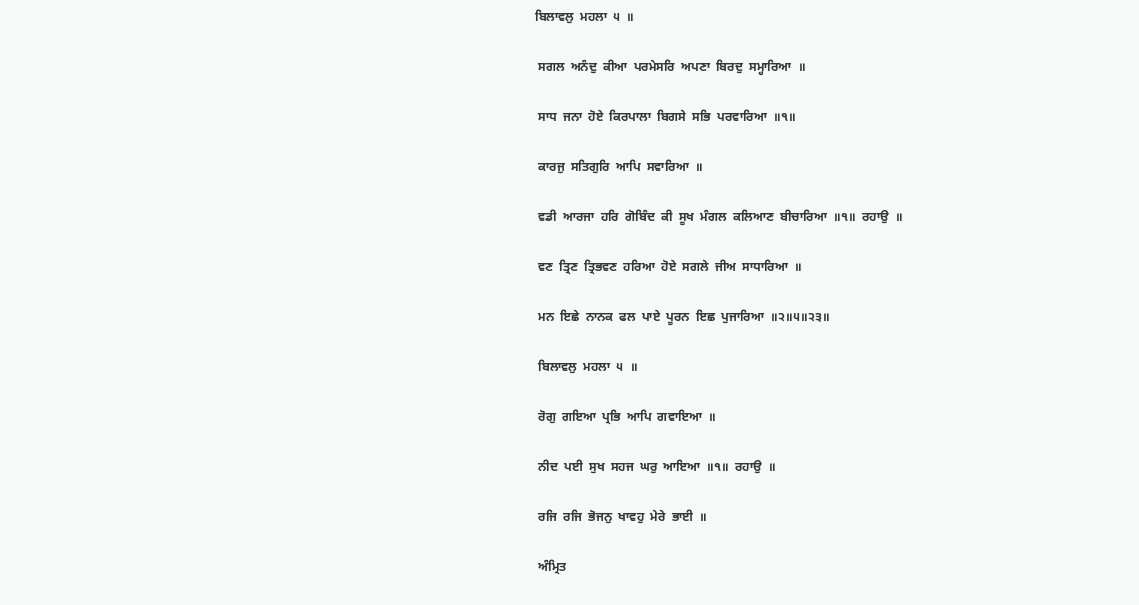ਬਿਲਾਵਲੁ  ਮਹਲਾ  ੫  ॥

 ਸਗਲ  ਅਨੰਦੁ  ਕੀਆ  ਪਰਮੇਸਰਿ  ਅਪਣਾ  ਬਿਰਦੁ  ਸਮ੍ਹਾਰਿਆ  ॥

 ਸਾਧ  ਜਨਾ  ਹੋਏ  ਕਿਰਪਾਲਾ  ਬਿਗਸੇ  ਸਭਿ  ਪਰਵਾਰਿਆ  ॥੧॥

 ਕਾਰਜੁ  ਸਤਿਗੁਰਿ  ਆਪਿ  ਸਵਾਰਿਆ  ॥

 ਵਡੀ  ਆਰਜਾ  ਹਰਿ  ਗੋਬਿੰਦ  ਕੀ  ਸੂਖ  ਮੰਗਲ  ਕਲਿਆਣ  ਬੀਚਾਰਿਆ  ॥੧॥  ਰਹਾਉ  ॥

 ਵਣ  ਤ੍ਰਿਣ  ਤ੍ਰਿਭਵਣ  ਹਰਿਆ  ਹੋਏ  ਸਗਲੇ  ਜੀਅ  ਸਾਧਾਰਿਆ  ॥

 ਮਨ  ਇਛੇ  ਨਾਨਕ  ਫਲ  ਪਾਏ  ਪੂਰਨ  ਇਛ  ਪੁਜਾਰਿਆ  ॥੨॥੫॥੨੩॥

 ਬਿਲਾਵਲੁ  ਮਹਲਾ  ੫  ॥

 ਰੋਗੁ  ਗਇਆ  ਪ੍ਰਭਿ  ਆਪਿ  ਗਵਾਇਆ  ॥

 ਨੀਦ  ਪਈ  ਸੁਖ  ਸਹਜ  ਘਰੁ  ਆਇਆ  ॥੧॥  ਰਹਾਉ  ॥

 ਰਜਿ  ਰਜਿ  ਭੋਜਨੁ  ਖਾਵਹੁ  ਮੇਰੇ  ਭਾਈ  ॥

 ਅੰਮ੍ਰਿਤ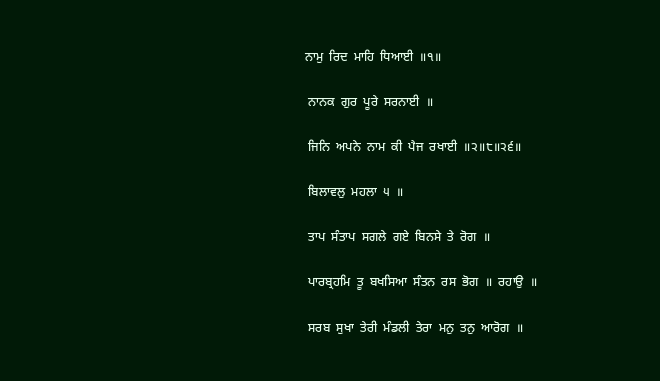ਨਾਮੁ  ਰਿਦ  ਮਾਹਿ  ਧਿਆਈ  ॥੧॥

 ਨਾਨਕ  ਗੁਰ  ਪੂਰੇ  ਸਰਨਾਈ  ॥

 ਜਿਨਿ  ਅਪਨੇ  ਨਾਮ  ਕੀ  ਪੈਜ  ਰਖਾਈ  ॥੨॥੮॥੨੬॥

 ਬਿਲਾਵਲੁ  ਮਹਲਾ  ੫  ॥

 ਤਾਪ  ਸੰਤਾਪ  ਸਗਲੇ  ਗਏ  ਬਿਨਸੇ  ਤੇ  ਰੋਗ  ॥

 ਪਾਰਬ੍ਰਹਮਿ  ਤੂ  ਬਖਸਿਆ  ਸੰਤਨ  ਰਸ  ਭੋਗ  ॥  ਰਹਾਉ  ॥

 ਸਰਬ  ਸੁਖਾ  ਤੇਰੀ  ਮੰਡਲੀ  ਤੇਰਾ  ਮਨੁ  ਤਨੁ  ਆਰੋਗ  ॥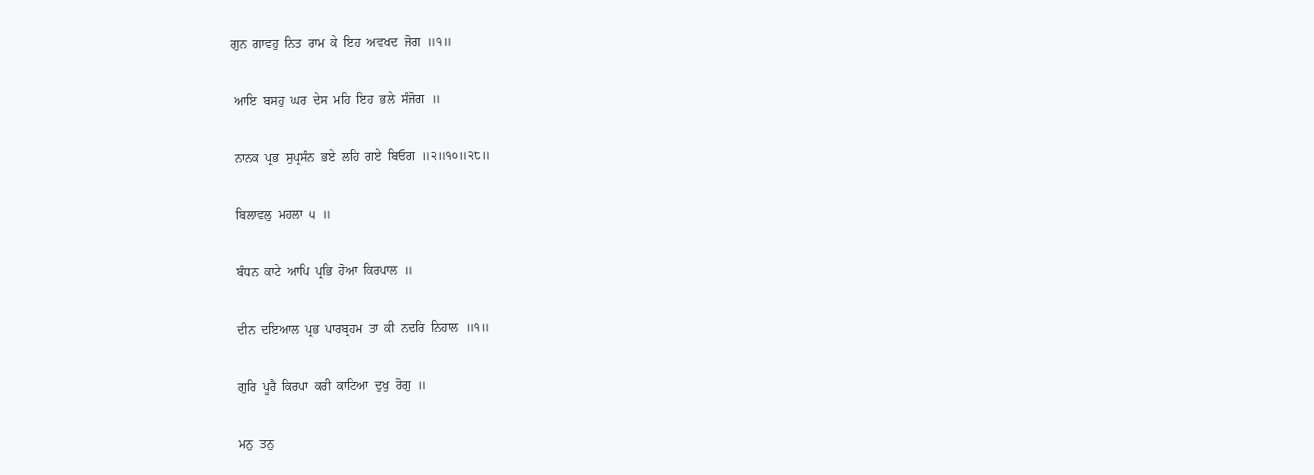ਗੁਨ  ਗਾਵਹੁ  ਨਿਤ  ਰਾਮ  ਕੇ  ਇਹ  ਅਵਖਦ  ਜੋਗ  ॥੧॥

 ਆਇ  ਬਸਹੁ  ਘਰ  ਦੇਸ  ਮਹਿ  ਇਹ  ਭਲੇ  ਸੰਜੋਗ  ॥

 ਨਾਨਕ  ਪ੍ਰਭ  ਸੁਪ੍ਰਸੰਨ  ਭਏ  ਲਹਿ  ਗਏ  ਬਿਓਗ  ॥੨॥੧੦॥੨੮॥

 ਬਿਲਾਵਲੁ  ਮਹਲਾ  ੫  ॥

 ਬੰਧਨ  ਕਾਟੇ  ਆਪਿ  ਪ੍ਰਭਿ  ਹੋਆ  ਕਿਰਪਾਲ  ॥

 ਦੀਨ  ਦਇਆਲ  ਪ੍ਰਭ  ਪਾਰਬ੍ਰਹਮ  ਤਾ  ਕੀ  ਨਦਰਿ  ਨਿਹਾਲ  ॥੧॥

 ਗੁਰਿ  ਪੂਰੈ  ਕਿਰਪਾ  ਕਰੀ  ਕਾਟਿਆ  ਦੁਖੁ  ਰੋਗੁ  ॥

 ਮਨੁ  ਤਨੁ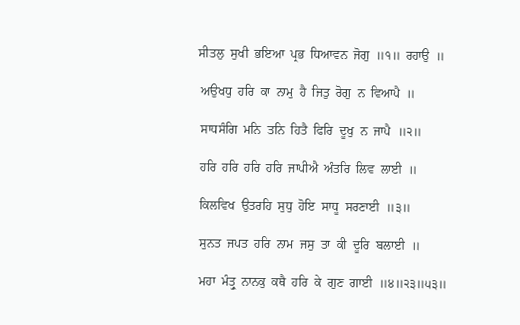ਸੀਤਲੁ  ਸੁਖੀ  ਭਇਆ  ਪ੍ਰਭ  ਧਿਆਵਨ  ਜੋਗੁ  ॥੧॥  ਰਹਾਉ  ॥

 ਅਉਖਧੁ  ਹਰਿ  ਕਾ  ਨਾਮੁ  ਹੈ  ਜਿਤੁ  ਰੋਗੁ  ਨ  ਵਿਆਪੈ  ॥

 ਸਾਧਸੰਗਿ  ਮਨਿ  ਤਨਿ  ਹਿਤੈ  ਫਿਰਿ  ਦੂਖੁ  ਨ  ਜਾਪੈ  ॥੨॥

 ਹਰਿ  ਹਰਿ  ਹਰਿ  ਹਰਿ  ਜਾਪੀਐ  ਅੰਤਰਿ  ਲਿਵ  ਲਾਈ  ॥

 ਕਿਲਵਿਖ  ਉਤਰਹਿ  ਸੁਧੁ  ਹੋਇ  ਸਾਧੂ  ਸਰਣਾਈ  ॥੩॥

 ਸੁਨਤ  ਜਪਤ  ਹਰਿ  ਨਾਮ  ਜਸੁ  ਤਾ  ਕੀ  ਦੂਰਿ  ਬਲਾਈ  ॥

 ਮਹਾ  ਮੰਤ੍ਰੁ  ਨਾਨਕੁ  ਕਥੈ  ਹਰਿ  ਕੇ  ਗੁਣ  ਗਾਈ  ॥੪॥੨੩॥੫੩॥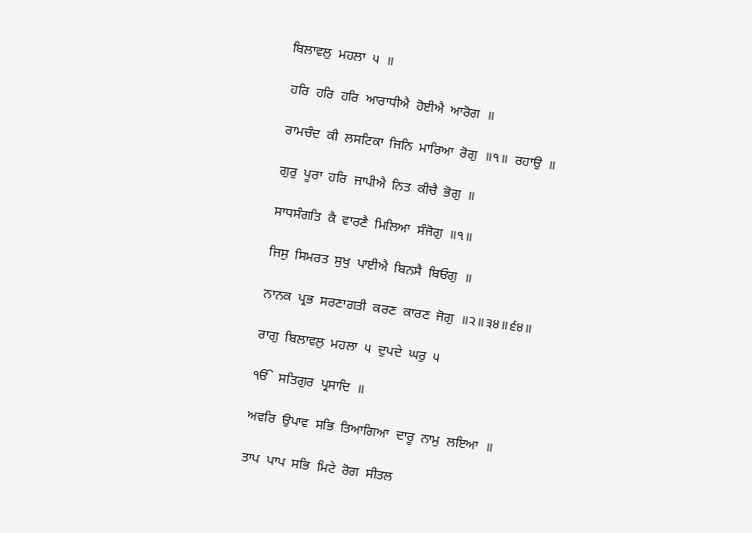ਬਿਲਾਵਲੁ  ਮਹਲਾ  ੫  ॥

 ਹਰਿ  ਹਰਿ  ਹਰਿ  ਆਰਾਧੀਐ  ਹੋਈਐ  ਆਰੋਗ  ॥

 ਰਾਮਚੰਦ  ਕੀ  ਲਸਟਿਕਾ  ਜਿਨਿ  ਮਾਰਿਆ  ਰੋਗੁ  ॥੧॥  ਰਹਾਉ  ॥

 ਗੁਰੁ  ਪੂਰਾ  ਹਰਿ  ਜਾਪੀਐ  ਨਿਤ  ਕੀਚੈ  ਭੋਗੁ  ॥

 ਸਾਧਸੰਗਤਿ  ਕੈ  ਵਾਰਣੈ  ਮਿਲਿਆ  ਸੰਜੋਗੁ  ॥੧॥

 ਜਿਸੁ  ਸਿਮਰਤ  ਸੁਖੁ  ਪਾਈਐ  ਬਿਨਸੈ  ਬਿਓਗੁ  ॥

 ਨਾਨਕ  ਪ੍ਰਭ  ਸਰਣਾਗਤੀ  ਕਰਣ  ਕਾਰਣ  ਜੋਗੁ  ॥੨॥੩੪॥੬੪॥

 ਰਾਗੁ  ਬਿਲਾਵਲੁ  ਮਹਲਾ  ੫  ਦੁਪਦੇ  ਘਰੁ  ੫

 ੴ  ਸਤਿਗੁਰ  ਪ੍ਰਸਾਦਿ  ॥

 ਅਵਰਿ  ਉਪਾਵ  ਸਭਿ  ਤਿਆਗਿਆ  ਦਾਰੂ  ਨਾਮੁ  ਲਇਆ  ॥

 ਤਾਪ  ਪਾਪ  ਸਭਿ  ਮਿਟੇ  ਰੋਗ  ਸੀਤਲ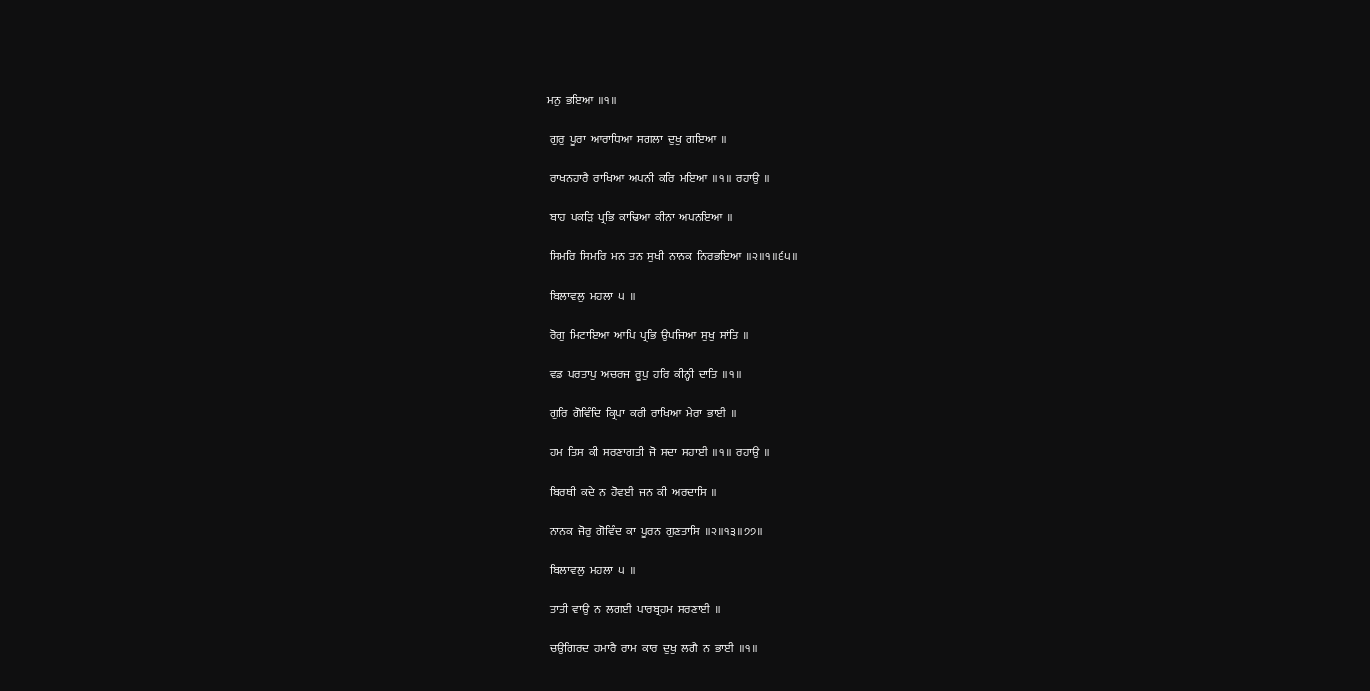ਮਨੁ  ਭਇਆ  ॥੧॥

 ਗੁਰੁ  ਪੂਰਾ  ਆਰਾਧਿਆ  ਸਗਲਾ  ਦੁਖੁ  ਗਇਆ  ॥

 ਰਾਖਨਹਾਰੈ  ਰਾਖਿਆ  ਅਪਨੀ  ਕਰਿ  ਮਇਆ  ॥੧॥  ਰਹਾਉ  ॥

 ਬਾਹ  ਪਕੜਿ  ਪ੍ਰਭਿ  ਕਾਢਿਆ  ਕੀਨਾ  ਅਪਨਇਆ  ॥

 ਸਿਮਰਿ  ਸਿਮਰਿ  ਮਨ  ਤਨ  ਸੁਖੀ  ਨਾਨਕ  ਨਿਰਭਇਆ  ॥੨॥੧॥੬੫॥

 ਬਿਲਾਵਲੁ  ਮਹਲਾ  ੫  ॥

 ਰੋਗੁ  ਮਿਟਾਇਆ  ਆਪਿ  ਪ੍ਰਭਿ  ਉਪਜਿਆ  ਸੁਖੁ  ਸਾਂਤਿ  ॥

 ਵਡ  ਪਰਤਾਪੁ  ਅਚਰਜ  ਰੂਪੁ  ਹਰਿ  ਕੀਨ੍ਹੀ  ਦਾਤਿ  ॥੧॥

 ਗੁਰਿ  ਗੋਵਿੰਦਿ  ਕ੍ਰਿਪਾ  ਕਰੀ  ਰਾਖਿਆ  ਮੇਰਾ  ਭਾਈ  ॥

 ਹਮ  ਤਿਸ  ਕੀ  ਸਰਣਾਗਤੀ  ਜੋ  ਸਦਾ  ਸਹਾਈ  ॥੧॥  ਰਹਾਉ  ॥

 ਬਿਰਥੀ  ਕਦੇ  ਨ  ਹੋਵਈ  ਜਨ  ਕੀ  ਅਰਦਾਸਿ  ॥

 ਨਾਨਕ  ਜੋਰੁ  ਗੋਵਿੰਦ  ਕਾ  ਪੂਰਨ  ਗੁਣਤਾਸਿ  ॥੨॥੧੩॥੭੭॥

 ਬਿਲਾਵਲੁ  ਮਹਲਾ  ੫  ॥

 ਤਾਤੀ  ਵਾਉ  ਨ  ਲਗਈ  ਪਾਰਬ੍ਰਹਮ  ਸਰਣਾਈ  ॥

 ਚਉਗਿਰਦ  ਹਮਾਰੈ  ਰਾਮ  ਕਾਰ  ਦੁਖੁ  ਲਗੈ  ਨ  ਭਾਈ  ॥੧॥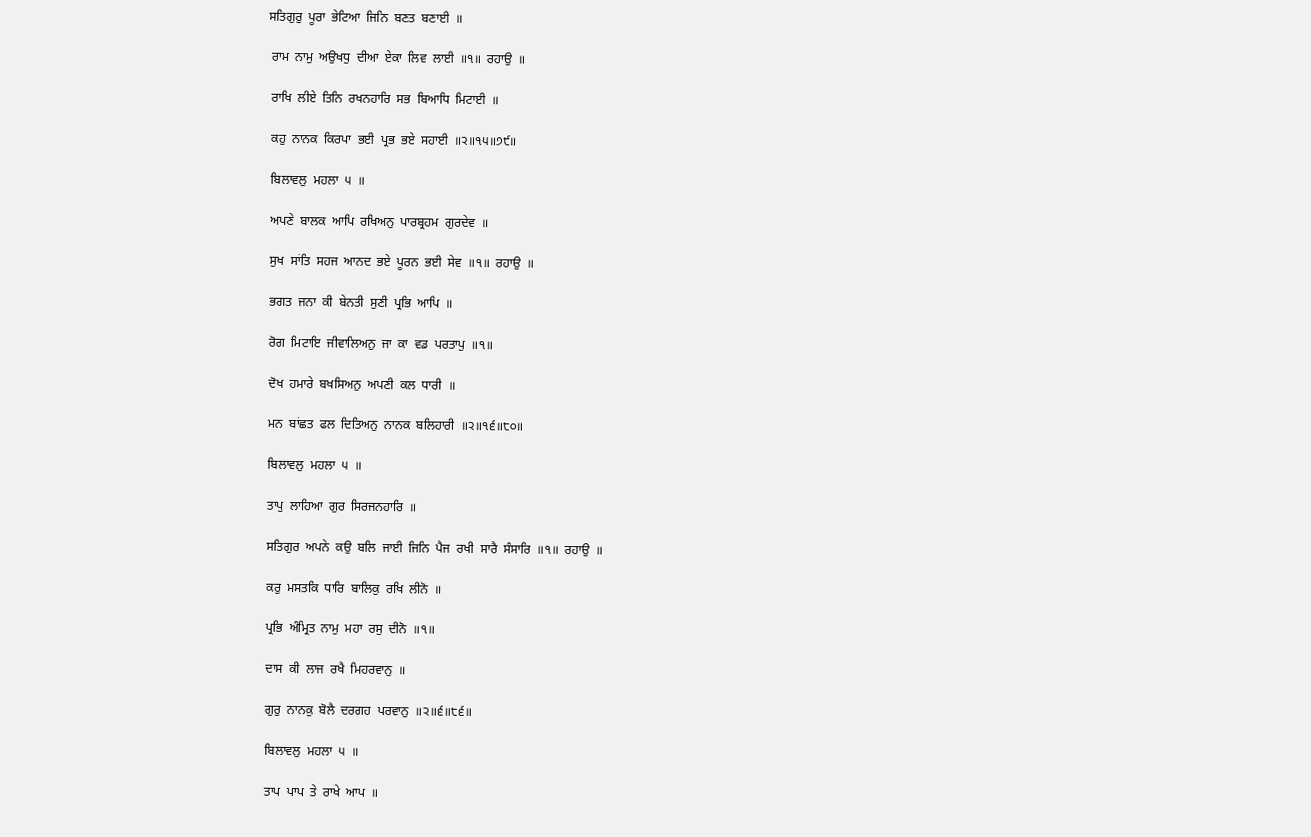ਸਤਿਗੁਰੁ  ਪੂਰਾ  ਭੇਟਿਆ  ਜਿਨਿ  ਬਣਤ  ਬਣਾਈ  ॥

 ਰਾਮ  ਨਾਮੁ  ਅਉਖਧੁ  ਦੀਆ  ਏਕਾ  ਲਿਵ  ਲਾਈ  ॥੧॥  ਰਹਾਉ  ॥

 ਰਾਖਿ  ਲੀਏ  ਤਿਨਿ  ਰਖਨਹਾਰਿ  ਸਭ  ਬਿਆਧਿ  ਮਿਟਾਈ  ॥

 ਕਹੁ  ਨਾਨਕ  ਕਿਰਪਾ  ਭਈ  ਪ੍ਰਭ  ਭਏ  ਸਹਾਈ  ॥੨॥੧੫॥੭੯॥

 ਬਿਲਾਵਲੁ  ਮਹਲਾ  ੫  ॥

 ਅਪਣੇ  ਬਾਲਕ  ਆਪਿ  ਰਖਿਅਨੁ  ਪਾਰਬ੍ਰਹਮ  ਗੁਰਦੇਵ  ॥

 ਸੁਖ  ਸਾਂਤਿ  ਸਹਜ  ਆਨਦ  ਭਏ  ਪੂਰਨ  ਭਈ  ਸੇਵ  ॥੧॥  ਰਹਾਉ  ॥

 ਭਗਤ  ਜਨਾ  ਕੀ  ਬੇਨਤੀ  ਸੁਣੀ  ਪ੍ਰਭਿ  ਆਪਿ  ॥

 ਰੋਗ  ਮਿਟਾਇ  ਜੀਵਾਲਿਅਨੁ  ਜਾ  ਕਾ  ਵਡ  ਪਰਤਾਪੁ  ॥੧॥

 ਦੋਖ  ਹਮਾਰੇ  ਬਖਸਿਅਨੁ  ਅਪਣੀ  ਕਲ  ਧਾਰੀ  ॥

 ਮਨ  ਬਾਂਛਤ  ਫਲ  ਦਿਤਿਅਨੁ  ਨਾਨਕ  ਬਲਿਹਾਰੀ  ॥੨॥੧੬॥੮੦॥

 ਬਿਲਾਵਲੁ  ਮਹਲਾ  ੫  ॥

 ਤਾਪੁ  ਲਾਹਿਆ  ਗੁਰ  ਸਿਰਜਨਹਾਰਿ  ॥

 ਸਤਿਗੁਰ  ਅਪਨੇ  ਕਉ  ਬਲਿ  ਜਾਈ  ਜਿਨਿ  ਪੈਜ  ਰਖੀ  ਸਾਰੈ  ਸੰਸਾਰਿ  ॥੧॥  ਰਹਾਉ  ॥

 ਕਰੁ  ਮਸਤਕਿ  ਧਾਰਿ  ਬਾਲਿਕੁ  ਰਖਿ  ਲੀਨੋ  ॥

 ਪ੍ਰਭਿ  ਅੰਮ੍ਰਿਤ  ਨਾਮੁ  ਮਹਾ  ਰਸੁ  ਦੀਨੋ  ॥੧॥

 ਦਾਸ  ਕੀ  ਲਾਜ  ਰਖੈ  ਮਿਹਰਵਾਨੁ  ॥

 ਗੁਰੁ  ਨਾਨਕੁ  ਬੋਲੈ  ਦਰਗਹ  ਪਰਵਾਨੁ  ॥੨॥੬॥੮੬॥

 ਬਿਲਾਵਲੁ  ਮਹਲਾ  ੫  ॥

 ਤਾਪ  ਪਾਪ  ਤੇ  ਰਾਖੇ  ਆਪ  ॥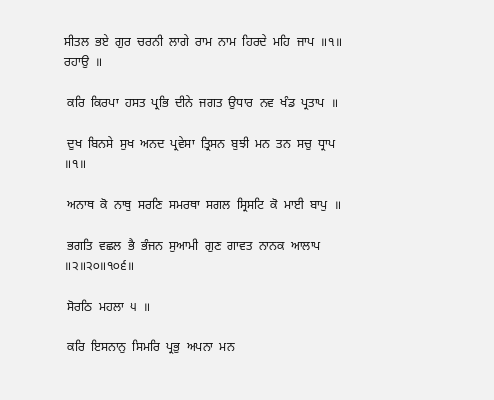ਸੀਤਲ  ਭਏ  ਗੁਰ  ਚਰਨੀ  ਲਾਗੇ  ਰਾਮ  ਨਾਮ  ਹਿਰਦੇ  ਮਹਿ  ਜਾਪ  ॥੧॥  ਰਹਾਉ  ॥

 ਕਰਿ  ਕਿਰਪਾ  ਹਸਤ  ਪ੍ਰਭਿ  ਦੀਨੇ  ਜਗਤ  ਉਧਾਰ  ਨਵ  ਖੰਡ  ਪ੍ਰਤਾਪ  ॥

 ਦੁਖ  ਬਿਨਸੇ  ਸੁਖ  ਅਨਦ  ਪ੍ਰਵੇਸਾ  ਤ੍ਰਿਸਨ  ਬੁਝੀ  ਮਨ  ਤਨ  ਸਚੁ  ਧ੍ਰਾਪ  ॥੧॥

 ਅਨਾਥ  ਕੋ  ਨਾਥੁ  ਸਰਣਿ  ਸਮਰਥਾ  ਸਗਲ  ਸ੍ਰਿਸਟਿ  ਕੋ  ਮਾਈ  ਬਾਪੁ  ॥

 ਭਗਤਿ  ਵਛਲ  ਭੈ  ਭੰਜਨ  ਸੁਆਮੀ  ਗੁਣ  ਗਾਵਤ  ਨਾਨਕ  ਆਲਾਪ  ॥੨॥੨੦॥੧੦੬॥

 ਸੋਰਠਿ  ਮਹਲਾ  ੫  ॥

 ਕਰਿ  ਇਸਨਾਨੁ  ਸਿਮਰਿ  ਪ੍ਰਭੁ  ਅਪਨਾ  ਮਨ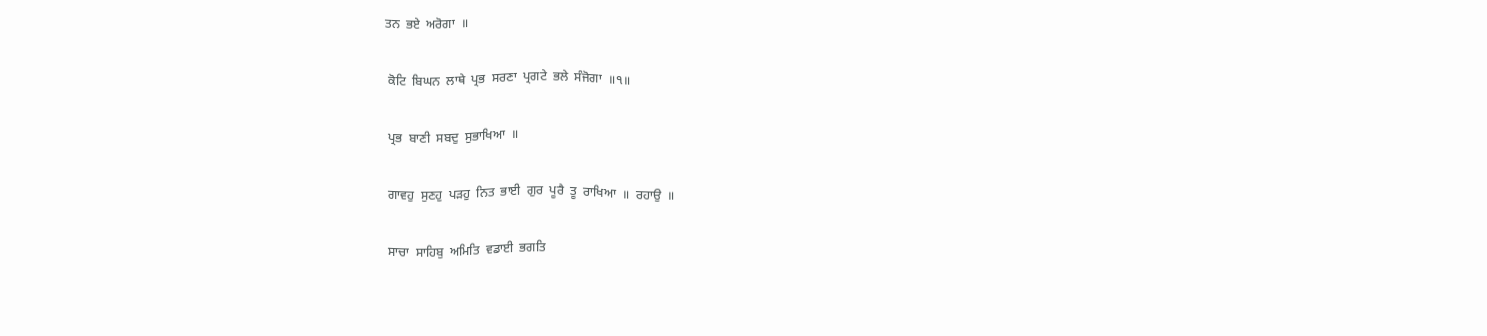ਤਨ  ਭਏ  ਅਰੋਗਾ  ॥

 ਕੋਟਿ  ਬਿਘਨ  ਲਾਥੇ  ਪ੍ਰਭ  ਸਰਣਾ  ਪ੍ਰਗਟੇ  ਭਲੇ  ਸੰਜੋਗਾ  ॥੧॥

 ਪ੍ਰਭ  ਬਾਣੀ  ਸਬਦੁ  ਸੁਭਾਖਿਆ  ॥

 ਗਾਵਹੁ  ਸੁਣਹੁ  ਪੜਹੁ  ਨਿਤ  ਭਾਈ  ਗੁਰ  ਪੂਰੈ  ਤੂ  ਰਾਖਿਆ  ॥  ਰਹਾਉ  ॥

 ਸਾਚਾ  ਸਾਹਿਬੁ  ਅਮਿਤਿ  ਵਡਾਈ  ਭਗਤਿ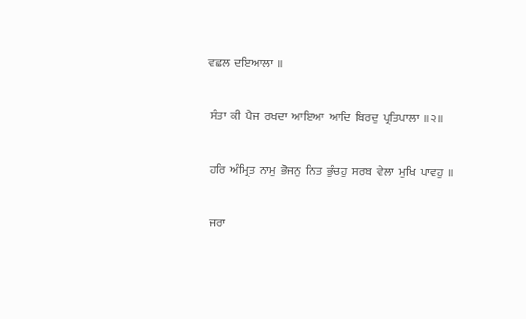ਵਛਲ  ਦਇਆਲਾ  ॥

 ਸੰਤਾ  ਕੀ  ਪੈਜ  ਰਖਦਾ  ਆਇਆ  ਆਦਿ  ਬਿਰਦੁ  ਪ੍ਰਤਿਪਾਲਾ  ॥੨॥

 ਹਰਿ  ਅੰਮ੍ਰਿਤ  ਨਾਮੁ  ਭੋਜਨੁ  ਨਿਤ  ਭੁੰਚਹੁ  ਸਰਬ  ਵੇਲਾ  ਮੁਖਿ  ਪਾਵਹੁ  ॥

 ਜਰਾ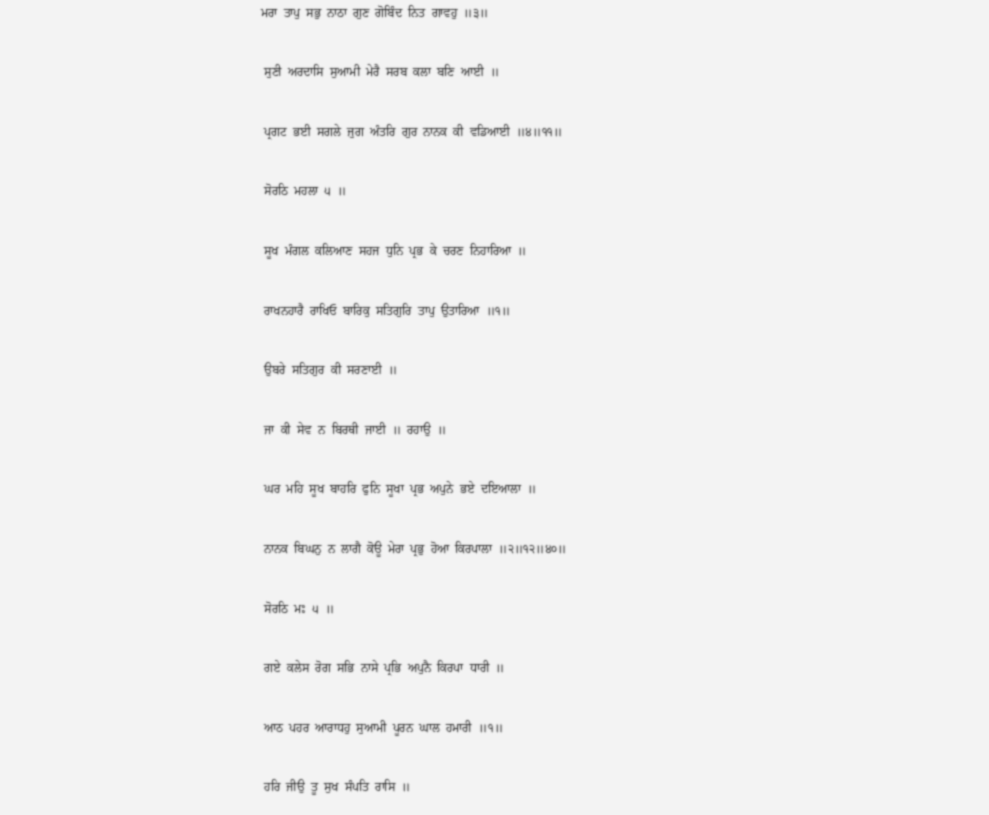ਮਰਾ  ਤਾਪੁ  ਸਭੁ  ਨਾਠਾ  ਗੁਣ  ਗੋਬਿੰਦ  ਨਿਤ  ਗਾਵਹੁ  ॥੩॥

 ਸੁਣੀ  ਅਰਦਾਸਿ  ਸੁਆਮੀ  ਮੇਰੈ  ਸਰਬ  ਕਲਾ  ਬਣਿ  ਆਈ  ॥

 ਪ੍ਰਗਟ  ਭਈ  ਸਗਲੇ  ਜੁਗ  ਅੰਤਰਿ  ਗੁਰ  ਨਾਨਕ  ਕੀ  ਵਡਿਆਈ  ॥੪॥੧੧॥

 ਸੋਰਠਿ  ਮਹਲਾ  ੫  ॥

 ਸੂਖ  ਮੰਗਲ  ਕਲਿਆਣ  ਸਹਜ  ਧੁਨਿ  ਪ੍ਰਭ  ਕੇ  ਚਰਣ  ਨਿਹਾਰਿਆ  ॥

 ਰਾਖਨਹਾਰੈ  ਰਾਖਿਓ  ਬਾਰਿਕੁ  ਸਤਿਗੁਰਿ  ਤਾਪੁ  ਉਤਾਰਿਆ  ॥੧॥

 ਉਬਰੇ  ਸਤਿਗੁਰ  ਕੀ  ਸਰਣਾਈ  ॥

 ਜਾ  ਕੀ  ਸੇਵ  ਨ  ਬਿਰਥੀ  ਜਾਈ  ॥  ਰਹਾਉ  ॥

 ਘਰ  ਮਹਿ  ਸੂਖ  ਬਾਹਰਿ  ਫੁਨਿ  ਸੂਖਾ  ਪ੍ਰਭ  ਅਪੁਨੇ  ਭਏ  ਦਇਆਲਾ  ॥

 ਨਾਨਕ  ਬਿਘਨੁ  ਨ  ਲਾਗੈ  ਕੋਊ  ਮੇਰਾ  ਪ੍ਰਭੁ  ਹੋਆ  ਕਿਰਪਾਲਾ  ॥੨॥੧੨॥੪੦॥

 ਸੋਰਠਿ  ਮਃ  ੫  ॥

 ਗਏ  ਕਲੇਸ  ਰੋਗ  ਸਭਿ  ਨਾਸੇ  ਪ੍ਰਭਿ  ਅਪੁਨੈ  ਕਿਰਪਾ  ਧਾਰੀ  ॥

 ਆਠ  ਪਹਰ  ਆਰਾਧਹੁ  ਸੁਆਮੀ  ਪੂਰਨ  ਘਾਲ  ਹਮਾਰੀ  ॥੧॥

 ਹਰਿ  ਜੀਉ  ਤੂ  ਸੁਖ  ਸੰਪਤਿ  ਰਾਸਿ  ॥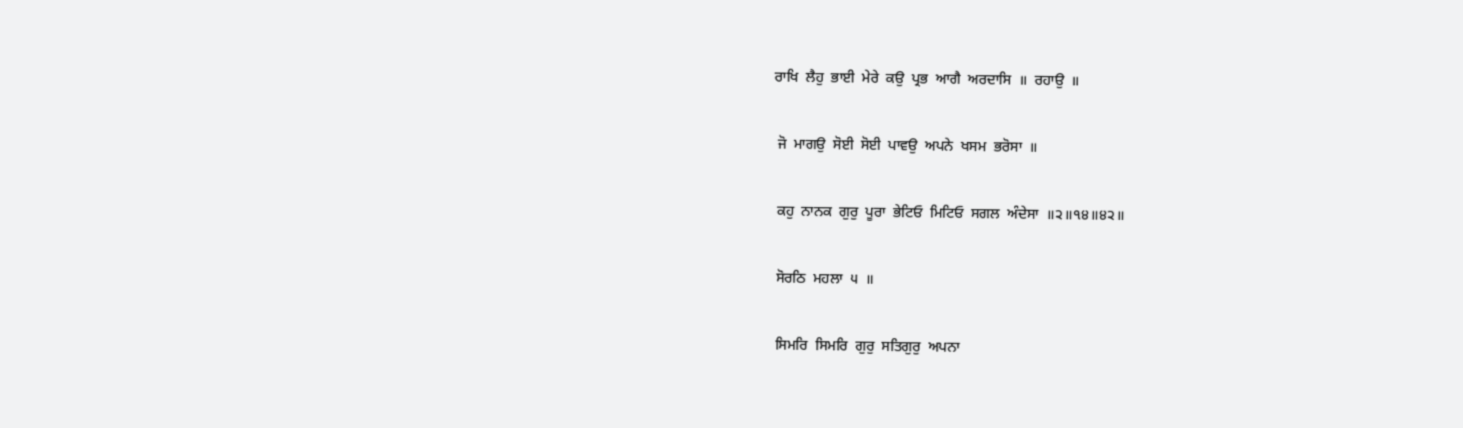ਰਾਖਿ  ਲੈਹੁ  ਭਾਈ  ਮੇਰੇ  ਕਉ  ਪ੍ਰਭ  ਆਗੈ  ਅਰਦਾਸਿ  ॥  ਰਹਾਉ  ॥

 ਜੋ  ਮਾਗਉ  ਸੋਈ  ਸੋਈ  ਪਾਵਉ  ਅਪਨੇ  ਖਸਮ  ਭਰੋਸਾ  ॥

 ਕਹੁ  ਨਾਨਕ  ਗੁਰੁ  ਪੂਰਾ  ਭੇਟਿਓ  ਮਿਟਿਓ  ਸਗਲ  ਅੰਦੇਸਾ  ॥੨॥੧੪॥੪੨॥

 ਸੋਰਠਿ  ਮਹਲਾ  ੫  ॥

 ਸਿਮਰਿ  ਸਿਮਰਿ  ਗੁਰੁ  ਸਤਿਗੁਰੁ  ਅਪਨਾ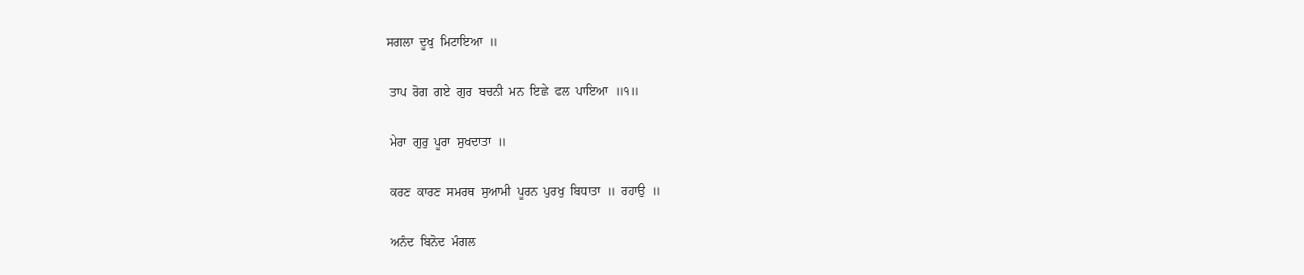ਸਗਲਾ  ਦੂਖੁ  ਮਿਟਾਇਆ  ॥

 ਤਾਪ  ਰੋਗ  ਗਏ  ਗੁਰ  ਬਚਨੀ  ਮਨ  ਇਛੇ  ਫਲ  ਪਾਇਆ  ॥੧॥

 ਮੇਰਾ  ਗੁਰੁ  ਪੂਰਾ  ਸੁਖਦਾਤਾ  ॥

 ਕਰਣ  ਕਾਰਣ  ਸਮਰਥ  ਸੁਆਮੀ  ਪੂਰਨ  ਪੁਰਖੁ  ਬਿਧਾਤਾ  ॥  ਰਹਾਉ  ॥

 ਅਨੰਦ  ਬਿਨੋਦ  ਮੰਗਲ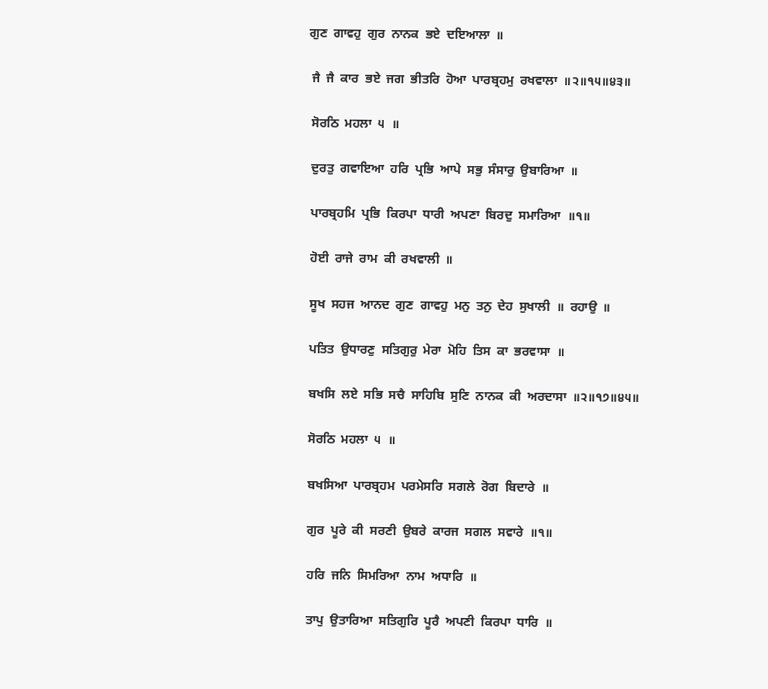ਗੁਣ  ਗਾਵਹੁ  ਗੁਰ  ਨਾਨਕ  ਭਏ  ਦਇਆਲਾ  ॥

 ਜੈ  ਜੈ  ਕਾਰ  ਭਏ  ਜਗ  ਭੀਤਰਿ  ਹੋਆ  ਪਾਰਬ੍ਰਹਮੁ  ਰਖਵਾਲਾ  ॥੨॥੧੫॥੪੩॥

 ਸੋਰਠਿ  ਮਹਲਾ  ੫  ॥

 ਦੁਰਤੁ  ਗਵਾਇਆ  ਹਰਿ  ਪ੍ਰਭਿ  ਆਪੇ  ਸਭੁ  ਸੰਸਾਰੁ  ਉਬਾਰਿਆ  ॥

 ਪਾਰਬ੍ਰਹਮਿ  ਪ੍ਰਭਿ  ਕਿਰਪਾ  ਧਾਰੀ  ਅਪਣਾ  ਬਿਰਦੁ  ਸਮਾਰਿਆ  ॥੧॥

 ਹੋਈ  ਰਾਜੇ  ਰਾਮ  ਕੀ  ਰਖਵਾਲੀ  ॥

 ਸੂਖ  ਸਹਜ  ਆਨਦ  ਗੁਣ  ਗਾਵਹੁ  ਮਨੁ  ਤਨੁ  ਦੇਹ  ਸੁਖਾਲੀ  ॥  ਰਹਾਉ  ॥

 ਪਤਿਤ  ਉਧਾਰਣੁ  ਸਤਿਗੁਰੁ  ਮੇਰਾ  ਮੋਹਿ  ਤਿਸ  ਕਾ  ਭਰਵਾਸਾ  ॥

 ਬਖਸਿ  ਲਏ  ਸਭਿ  ਸਚੈ  ਸਾਹਿਬਿ  ਸੁਣਿ  ਨਾਨਕ  ਕੀ  ਅਰਦਾਸਾ  ॥੨॥੧੭॥੪੫॥

 ਸੋਰਠਿ  ਮਹਲਾ  ੫  ॥

 ਬਖਸਿਆ  ਪਾਰਬ੍ਰਹਮ  ਪਰਮੇਸਰਿ  ਸਗਲੇ  ਰੋਗ  ਬਿਦਾਰੇ  ॥

 ਗੁਰ  ਪੂਰੇ  ਕੀ  ਸਰਣੀ  ਉਬਰੇ  ਕਾਰਜ  ਸਗਲ  ਸਵਾਰੇ  ॥੧॥

 ਹਰਿ  ਜਨਿ  ਸਿਮਰਿਆ  ਨਾਮ  ਅਧਾਰਿ  ॥

 ਤਾਪੁ  ਉਤਾਰਿਆ  ਸਤਿਗੁਰਿ  ਪੂਰੈ  ਅਪਣੀ  ਕਿਰਪਾ  ਧਾਰਿ  ॥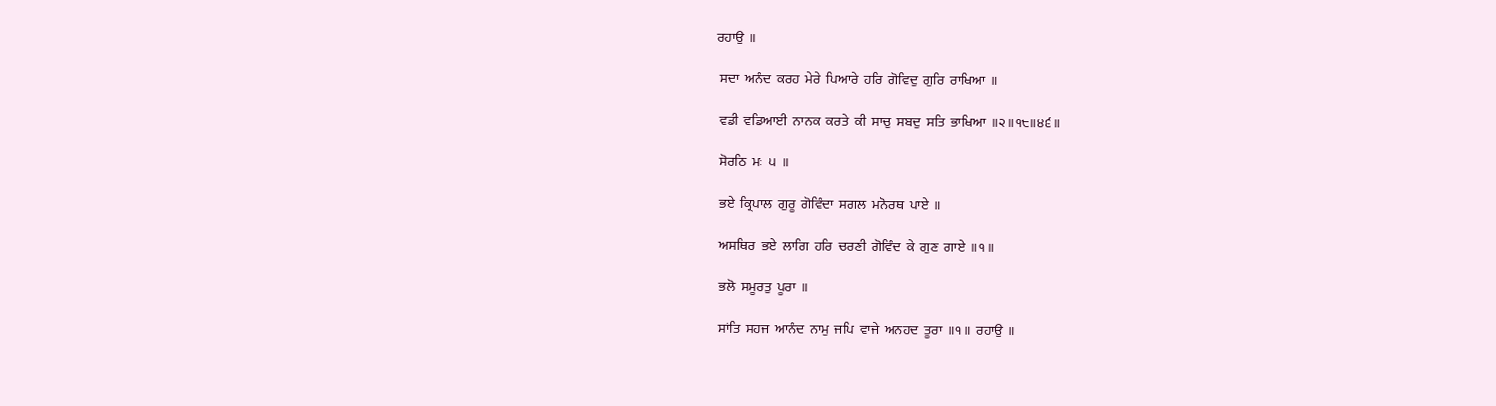ਰਹਾਉ  ॥

 ਸਦਾ  ਅਨੰਦ  ਕਰਹ  ਮੇਰੇ  ਪਿਆਰੇ  ਹਰਿ  ਗੋਵਿਦੁ  ਗੁਰਿ  ਰਾਖਿਆ  ॥

 ਵਡੀ  ਵਡਿਆਈ  ਨਾਨਕ  ਕਰਤੇ  ਕੀ  ਸਾਚੁ  ਸਬਦੁ  ਸਤਿ  ਭਾਖਿਆ  ॥੨॥੧੮॥੪੬॥

 ਸੋਰਠਿ  ਮਃ  ੫  ॥

 ਭਏ  ਕ੍ਰਿਪਾਲ  ਗੁਰੂ  ਗੋਵਿੰਦਾ  ਸਗਲ  ਮਨੋਰਥ  ਪਾਏ  ॥

 ਅਸਥਿਰ  ਭਏ  ਲਾਗਿ  ਹਰਿ  ਚਰਣੀ  ਗੋਵਿੰਦ  ਕੇ  ਗੁਣ  ਗਾਏ  ॥੧॥

 ਭਲੋ  ਸਮੂਰਤੁ  ਪੂਰਾ  ॥

 ਸਾਂਤਿ  ਸਹਜ  ਆਨੰਦ  ਨਾਮੁ  ਜਪਿ  ਵਾਜੇ  ਅਨਹਦ  ਤੂਰਾ  ॥੧॥  ਰਹਾਉ  ॥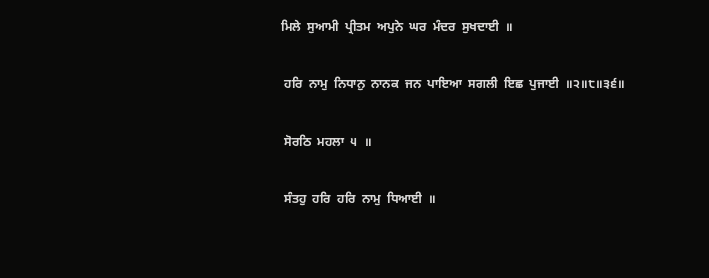ਮਿਲੇ  ਸੁਆਮੀ  ਪ੍ਰੀਤਮ  ਅਪੁਨੇ  ਘਰ  ਮੰਦਰ  ਸੁਖਦਾਈ  ॥

 ਹਰਿ  ਨਾਮੁ  ਨਿਧਾਨੁ  ਨਾਨਕ  ਜਨ  ਪਾਇਆ  ਸਗਲੀ  ਇਛ  ਪੁਜਾਈ  ॥੨॥੮॥੩੬॥

 ਸੋਰਠਿ  ਮਹਲਾ  ੫  ॥

 ਸੰਤਹੁ  ਹਰਿ  ਹਰਿ  ਨਾਮੁ  ਧਿਆਈ  ॥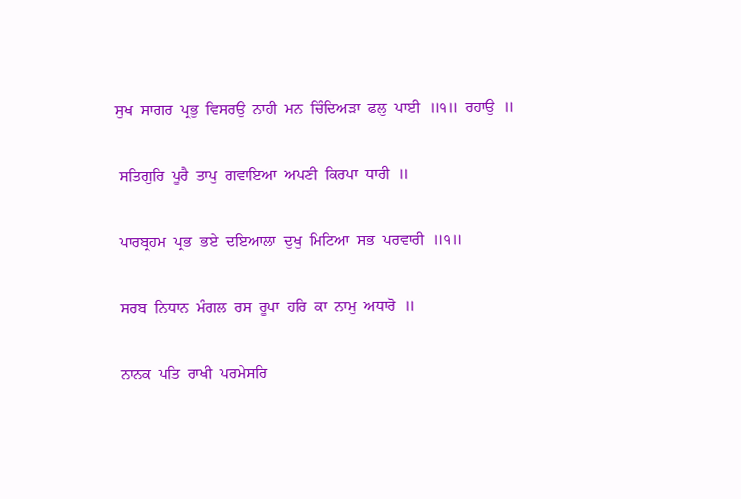ਸੁਖ  ਸਾਗਰ  ਪ੍ਰਭੁ  ਵਿਸਰਉ  ਨਾਹੀ  ਮਨ  ਚਿੰਦਿਅੜਾ  ਫਲੁ  ਪਾਈ  ॥੧॥  ਰਹਾਉ  ॥

 ਸਤਿਗੁਰਿ  ਪੂਰੈ  ਤਾਪੁ  ਗਵਾਇਆ  ਅਪਣੀ  ਕਿਰਪਾ  ਧਾਰੀ  ॥

 ਪਾਰਬ੍ਰਹਮ  ਪ੍ਰਭ  ਭਏ  ਦਇਆਲਾ  ਦੁਖੁ  ਮਿਟਿਆ  ਸਭ  ਪਰਵਾਰੀ  ॥੧॥

 ਸਰਬ  ਨਿਧਾਨ  ਮੰਗਲ  ਰਸ  ਰੂਪਾ  ਹਰਿ  ਕਾ  ਨਾਮੁ  ਅਧਾਰੋ  ॥

 ਨਾਨਕ  ਪਤਿ  ਰਾਖੀ  ਪਰਮੇਸਰਿ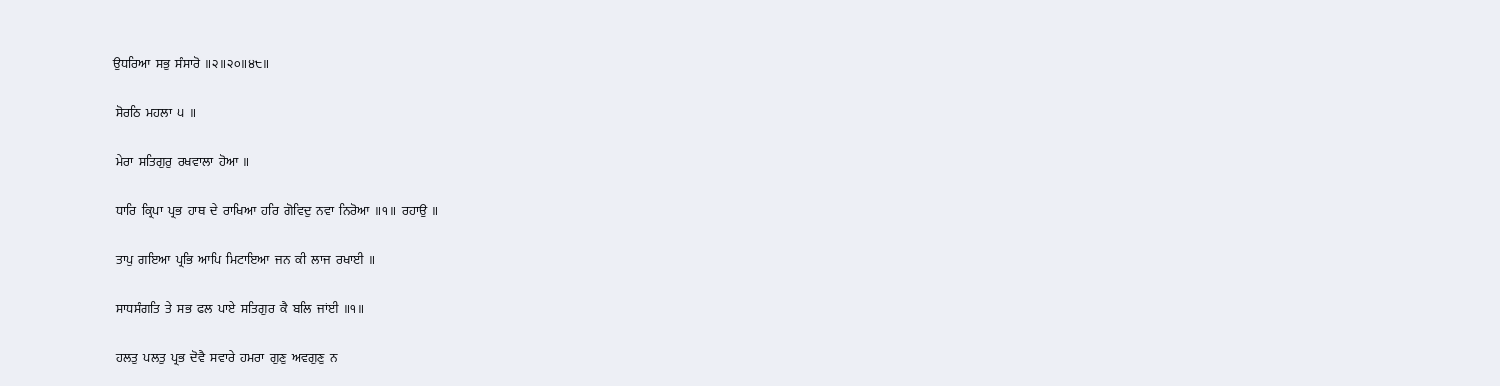ਉਧਰਿਆ  ਸਭੁ  ਸੰਸਾਰੋ  ॥੨॥੨੦॥੪੮॥

 ਸੋਰਠਿ  ਮਹਲਾ  ੫  ॥

 ਮੇਰਾ  ਸਤਿਗੁਰੁ  ਰਖਵਾਲਾ  ਹੋਆ  ॥

 ਧਾਰਿ  ਕ੍ਰਿਪਾ  ਪ੍ਰਭ  ਹਾਥ  ਦੇ  ਰਾਖਿਆ  ਹਰਿ  ਗੋਵਿਦੁ  ਨਵਾ  ਨਿਰੋਆ  ॥੧॥  ਰਹਾਉ  ॥

 ਤਾਪੁ  ਗਇਆ  ਪ੍ਰਭਿ  ਆਪਿ  ਮਿਟਾਇਆ  ਜਨ  ਕੀ  ਲਾਜ  ਰਖਾਈ  ॥

 ਸਾਧਸੰਗਤਿ  ਤੇ  ਸਭ  ਫਲ  ਪਾਏ  ਸਤਿਗੁਰ  ਕੈ  ਬਲਿ  ਜਾਂਈ  ॥੧॥

 ਹਲਤੁ  ਪਲਤੁ  ਪ੍ਰਭ  ਦੋਵੈ  ਸਵਾਰੇ  ਹਮਰਾ  ਗੁਣੁ  ਅਵਗੁਣੁ  ਨ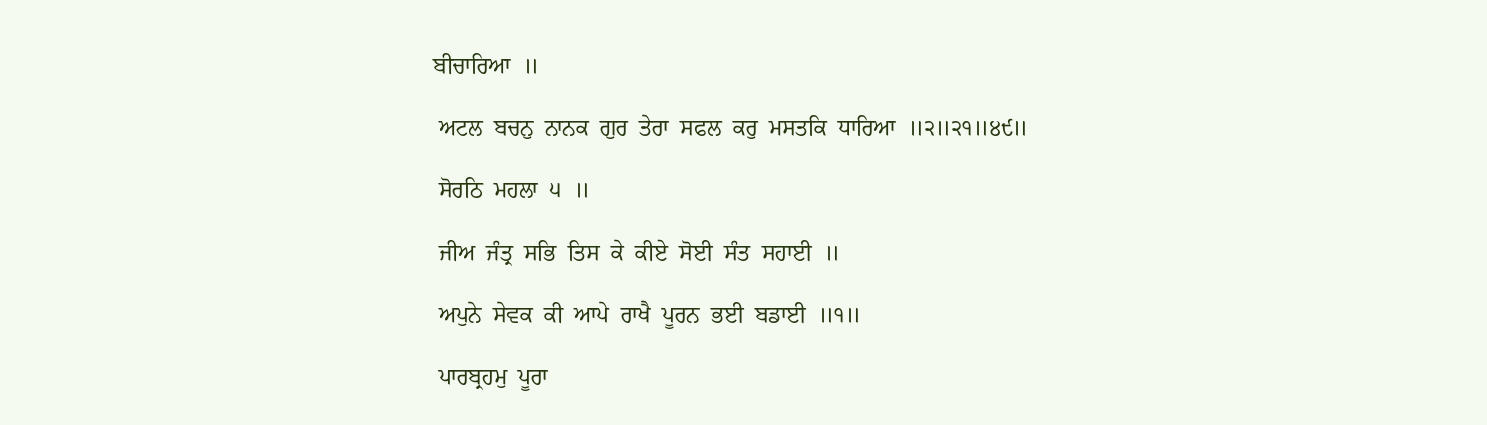ਬੀਚਾਰਿਆ  ॥

 ਅਟਲ  ਬਚਨੁ  ਨਾਨਕ  ਗੁਰ  ਤੇਰਾ  ਸਫਲ  ਕਰੁ  ਮਸਤਕਿ  ਧਾਰਿਆ  ॥੨॥੨੧॥੪੯॥

 ਸੋਰਠਿ  ਮਹਲਾ  ੫  ॥

 ਜੀਅ  ਜੰਤ੍ਰ  ਸਭਿ  ਤਿਸ  ਕੇ  ਕੀਏ  ਸੋਈ  ਸੰਤ  ਸਹਾਈ  ॥

 ਅਪੁਨੇ  ਸੇਵਕ  ਕੀ  ਆਪੇ  ਰਾਖੈ  ਪੂਰਨ  ਭਈ  ਬਡਾਈ  ॥੧॥

 ਪਾਰਬ੍ਰਹਮੁ  ਪੂਰਾ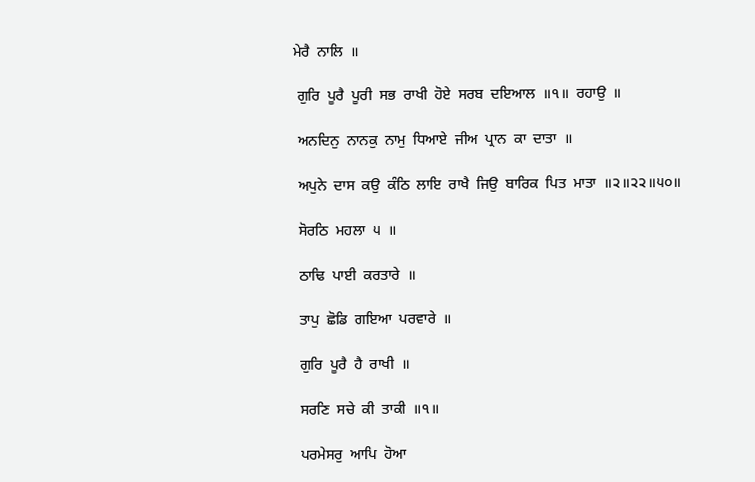ਮੇਰੈ  ਨਾਲਿ  ॥

 ਗੁਰਿ  ਪੂਰੈ  ਪੂਰੀ  ਸਭ  ਰਾਖੀ  ਹੋਏ  ਸਰਬ  ਦਇਆਲ  ॥੧॥  ਰਹਾਉ  ॥

 ਅਨਦਿਨੁ  ਨਾਨਕੁ  ਨਾਮੁ  ਧਿਆਏ  ਜੀਅ  ਪ੍ਰਾਨ  ਕਾ  ਦਾਤਾ  ॥

 ਅਪੁਨੇ  ਦਾਸ  ਕਉ  ਕੰਠਿ  ਲਾਇ  ਰਾਖੈ  ਜਿਉ  ਬਾਰਿਕ  ਪਿਤ  ਮਾਤਾ  ॥੨॥੨੨॥੫੦॥

 ਸੋਰਠਿ  ਮਹਲਾ  ੫  ॥

 ਠਾਢਿ  ਪਾਈ  ਕਰਤਾਰੇ  ॥

 ਤਾਪੁ  ਛੋਡਿ  ਗਇਆ  ਪਰਵਾਰੇ  ॥

 ਗੁਰਿ  ਪੂਰੈ  ਹੈ  ਰਾਖੀ  ॥

 ਸਰਣਿ  ਸਚੇ  ਕੀ  ਤਾਕੀ  ॥੧॥

 ਪਰਮੇਸਰੁ  ਆਪਿ  ਹੋਆ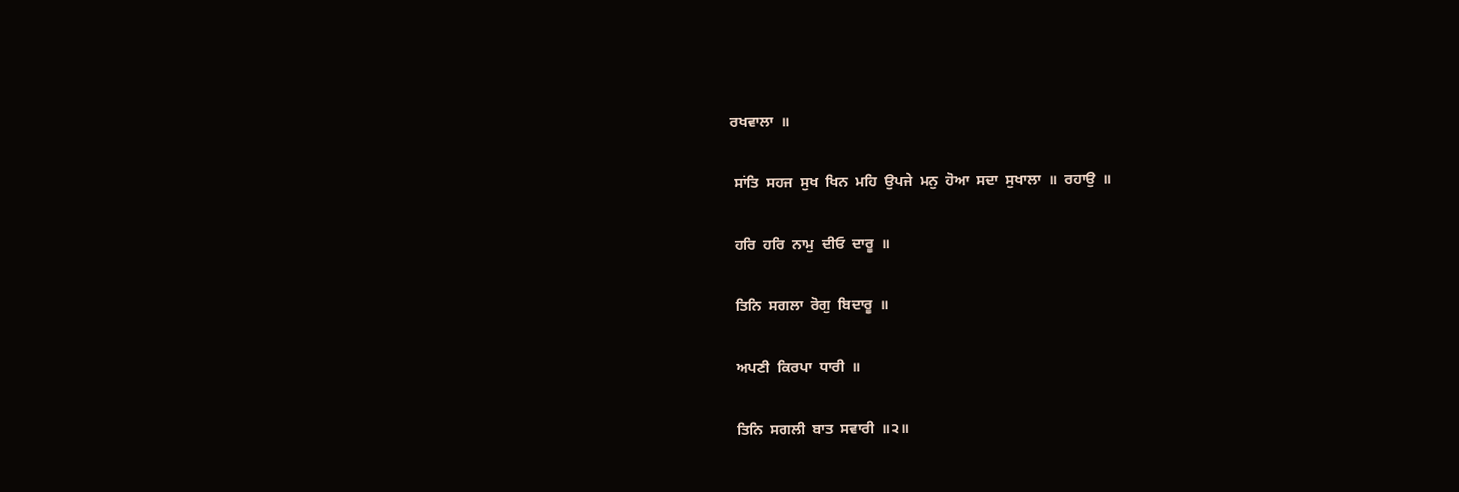ਰਖਵਾਲਾ  ॥

 ਸਾਂਤਿ  ਸਹਜ  ਸੁਖ  ਖਿਨ  ਮਹਿ  ਉਪਜੇ  ਮਨੁ  ਹੋਆ  ਸਦਾ  ਸੁਖਾਲਾ  ॥  ਰਹਾਉ  ॥

 ਹਰਿ  ਹਰਿ  ਨਾਮੁ  ਦੀਓ  ਦਾਰੂ  ॥

 ਤਿਨਿ  ਸਗਲਾ  ਰੋਗੁ  ਬਿਦਾਰੂ  ॥

 ਅਪਣੀ  ਕਿਰਪਾ  ਧਾਰੀ  ॥

 ਤਿਨਿ  ਸਗਲੀ  ਬਾਤ  ਸਵਾਰੀ  ॥੨॥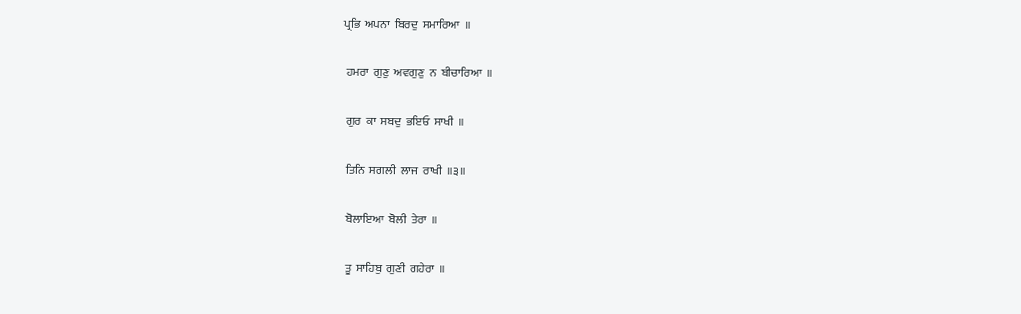ਪ੍ਰਭਿ  ਅਪਨਾ  ਬਿਰਦੁ  ਸਮਾਰਿਆ  ॥

 ਹਮਰਾ  ਗੁਣੁ  ਅਵਗੁਣੁ  ਨ  ਬੀਚਾਰਿਆ  ॥

 ਗੁਰ  ਕਾ  ਸਬਦੁ  ਭਇਓ  ਸਾਖੀ  ॥

 ਤਿਨਿ  ਸਗਲੀ  ਲਾਜ  ਰਾਖੀ  ॥੩॥

 ਬੋਲਾਇਆ  ਬੋਲੀ  ਤੇਰਾ  ॥

 ਤੂ  ਸਾਹਿਬੁ  ਗੁਣੀ  ਗਹੇਰਾ  ॥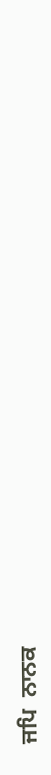ਜਪਿ  ਨਾਨਕ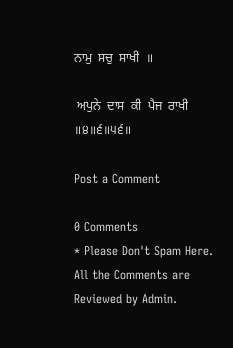ਨਾਮੁ  ਸਚੁ  ਸਾਖੀ  ॥

 ਅਪੁਨੇ  ਦਾਸ  ਕੀ  ਪੈਜ  ਰਾਖੀ  ॥੪॥੬॥੫੬॥

Post a Comment

0 Comments
* Please Don't Spam Here. All the Comments are Reviewed by Admin.